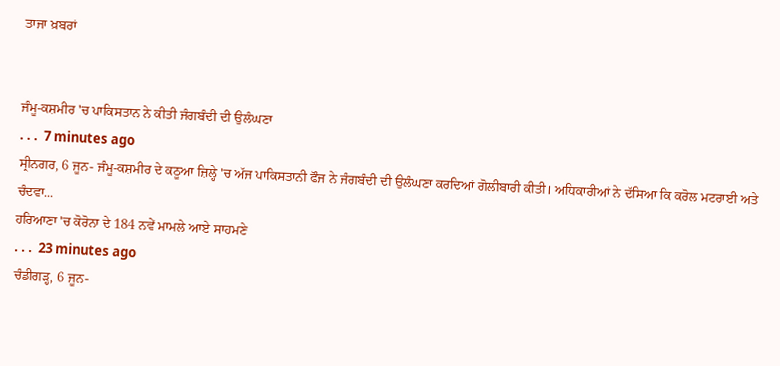ਤਾਜਾ ਖ਼ਬਰਾਂ


ਜੰਮੂ-ਕਸ਼ਮੀਰ 'ਚ ਪਾਕਿਸਤਾਨ ਨੇ ਕੀਤੀ ਜੰਗਬੰਦੀ ਦੀ ਉਲੰਘਣਾ
. . .  7 minutes ago
ਸ੍ਰੀਨਗਰ, 6 ਜੂਨ- ਜੰਮੂ-ਕਸ਼ਮੀਰ ਦੇ ਕਠੂਆ ਜ਼ਿਲ੍ਹੇ 'ਚ ਅੱਜ ਪਾਕਿਸਤਾਨੀ ਫੌਜ ਨੇ ਜੰਗਬੰਦੀ ਦੀ ਉਲੰਘਣਾ ਕਰਦਿਆਂ ਗੋਲੀਬਾਰੀ ਕੀਤੀ। ਅਧਿਕਾਰੀਆਂ ਨੇ ਦੱਸਿਆ ਕਿ ਕਰੋਲ ਮਟਰਾਈ ਅਤੇ ਚੰਦਵਾ...
ਹਰਿਆਣਾ 'ਚ ਕੋਰੋਨਾ ਦੇ 184 ਨਵੇਂ ਮਾਮਲੇ ਆਏ ਸਾਹਮਣੇ
. . .  23 minutes ago
ਚੰਡੀਗੜ੍ਹ, 6 ਜੂਨ-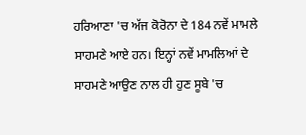ਹਰਿਆਣਾ 'ਚ ਅੱਜ ਕੋਰੋਨਾ ਦੇ 184 ਨਵੇਂ ਮਾਮਲੇ ਸਾਹਮਣੇ ਆਏ ਹਨ। ਇਨ੍ਹਾਂ ਨਵੇਂ ਮਾਮਲਿਆਂ ਦੇ ਸਾਹਮਣੇ ਆਉਣ ਨਾਲ ਹੀ ਹੁਣ ਸੂਬੇ 'ਚ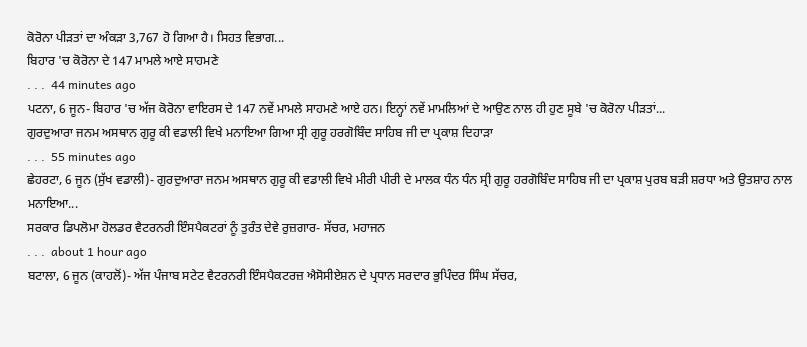ਕੋਰੋਨਾ ਪੀੜਤਾਂ ਦਾ ਅੰਕੜਾ 3,767 ਹੋ ਗਿਆ ਹੈ। ਸਿਹਤ ਵਿਭਾਗ...
ਬਿਹਾਰ 'ਚ ਕੋਰੋਨਾ ਦੇ 147 ਮਾਮਲੇ ਆਏ ਸਾਹਮਣੇ
. . .  44 minutes ago
ਪਟਨਾ, 6 ਜੂਨ- ਬਿਹਾਰ 'ਚ ਅੱਜ ਕੋਰੋਨਾ ਵਾਇਰਸ ਦੇ 147 ਨਵੇਂ ਮਾਮਲੇ ਸਾਹਮਣੇ ਆਏ ਹਨ। ਇਨ੍ਹਾਂ ਨਵੇਂ ਮਾਮਲਿਆਂ ਦੇ ਆਉਣ ਨਾਲ ਹੀ ਹੁਣ ਸੂਬੇ 'ਚ ਕੋਰੋਨਾ ਪੀੜਤਾਂ...
ਗੁਰਦੁਆਰਾ ਜਨਮ ਅਸਥਾਨ ਗੁਰੂ ਕੀ ਵਡਾਲੀ ਵਿਖੇ ਮਨਾਇਆ ਗਿਆ ਸ੍ਰੀ ਗੁਰੂ ਹਰਗੋਬਿੰਦ ਸਾਹਿਬ ਜੀ ਦਾ ਪ੍ਰਕਾਸ਼ ਦਿਹਾੜਾ
. . .  55 minutes ago
ਛੇਹਰਟਾ, 6 ਜੂਨ (ਸੁੱਖ ਵਡਾਲੀ)- ਗੁਰਦੁਆਰਾ ਜਨਮ ਅਸਥਾਨ ਗੁਰੂ ਕੀ ਵਡਾਲੀ ਵਿਖੇ ਮੀਰੀ ਪੀਰੀ ਦੇ ਮਾਲਕ ਧੰਨ ਧੰਨ ਸ੍ਰੀ ਗੁਰੂ ਹਰਗੋਬਿੰਦ ਸਾਹਿਬ ਜੀ ਦਾ ਪ੍ਰਕਾਸ਼ ਪੁਰਬ ਬੜੀ ਸ਼ਰਧਾ ਅਤੇ ਉਤਸ਼ਾਹ ਨਾਲ ਮਨਾਇਆ...
ਸਰਕਾਰ ਡਿਪਲੋਮਾ ਹੋਲਡਰ ਵੈਟਰਨਰੀ ਇੰਸਪੈਕਟਰਾਂ ਨੂੰ ਤੁਰੰਤ ਦੇਵੇ ਰੁਜ਼ਗਾਰ- ਸੱਚਰ, ਮਹਾਜਨ
. . .  about 1 hour ago
ਬਟਾਲਾ, 6 ਜੂਨ (ਕਾਹਲੋਂ)- ਅੱਜ ਪੰਜਾਬ ਸਟੇਟ ਵੈਟਰਨਰੀ ਇੰਸਪੈਕਟਰਜ਼ ਐਸੋਸੀਏਸ਼ਨ ਦੇ ਪ੍ਰਧਾਨ ਸਰਦਾਰ ਭੁਪਿੰਦਰ ਸਿੰਘ ਸੱਚਰ,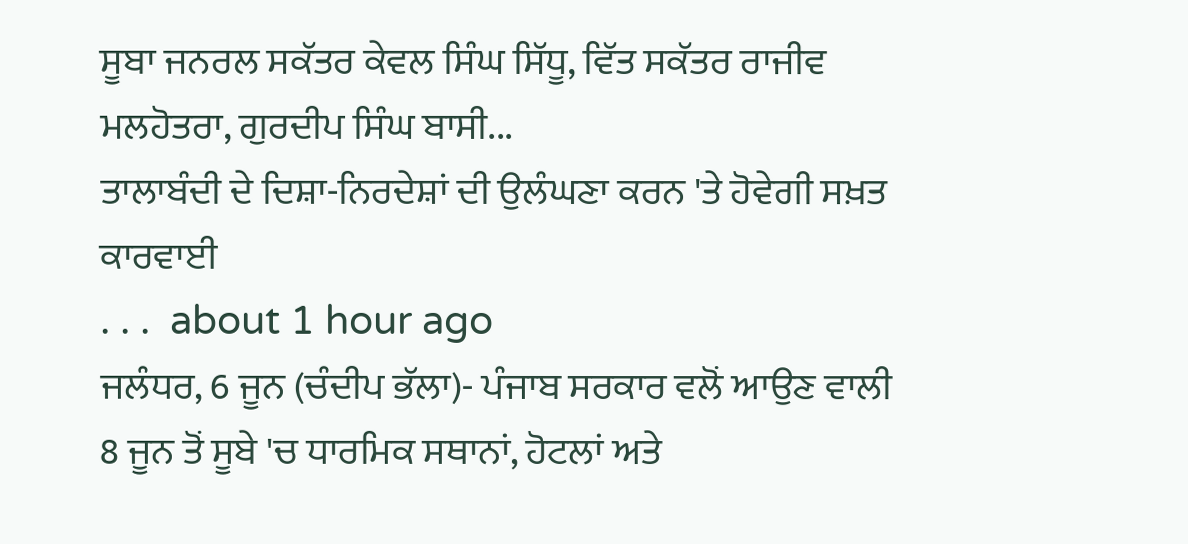ਸੂਬਾ ਜਨਰਲ ਸਕੱਤਰ ਕੇਵਲ ਸਿੰਘ ਸਿੱਧੂ, ਵਿੱਤ ਸਕੱਤਰ ਰਾਜੀਵ ਮਲਹੋਤਰਾ, ਗੁਰਦੀਪ ਸਿੰਘ ਬਾਸੀ...
ਤਾਲਾਬੰਦੀ ਦੇ ਦਿਸ਼ਾ-ਨਿਰਦੇਸ਼ਾਂ ਦੀ ਉਲੰਘਣਾ ਕਰਨ 'ਤੇ ਹੋਵੇਗੀ ਸਖ਼ਤ ਕਾਰਵਾਈ
. . .  about 1 hour ago
ਜਲੰਧਰ, 6 ਜੂਨ (ਚੰਦੀਪ ਭੱਲਾ)- ਪੰਜਾਬ ਸਰਕਾਰ ਵਲੋਂ ਆਉਣ ਵਾਲੀ 8 ਜੂਨ ਤੋਂ ਸੂਬੇ 'ਚ ਧਾਰਮਿਕ ਸਥਾਨਾਂ, ਹੋਟਲਾਂ ਅਤੇ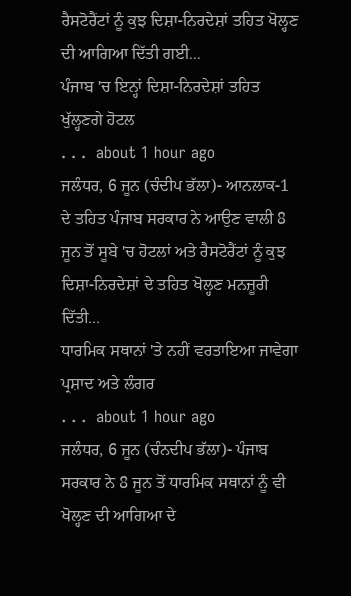ਰੈਸਟੋਰੈਂਟਾਂ ਨੂੰ ਕੁਝ ਦਿਸ਼ਾ-ਨਿਰਦੇਸ਼ਾਂ ਤਹਿਤ ਖੋਲ੍ਹਣ ਦੀ ਆਗਿਆ ਦਿੱਤੀ ਗਈ...
ਪੰਜਾਬ 'ਚ ਇਨ੍ਹਾਂ ਦਿਸ਼ਾ-ਨਿਰਦੇਸ਼ਾਂ ਤਹਿਤ ਖੁੱਲ੍ਹਣਗੇ ਹੋਟਲ
. . .  about 1 hour ago
ਜਲੰਧਰ, 6 ਜੂਨ (ਚੰਦੀਪ ਭੱਲਾ)- ਆਨਲਾਕ-1 ਦੇ ਤਹਿਤ ਪੰਜਾਬ ਸਰਕਾਰ ਨੇ ਆਉਣ ਵਾਲੀ 8 ਜੂਨ ਤੋਂ ਸੂਬੇ 'ਚ ਹੋਟਲਾਂ ਅਤੇ ਰੈਸਟੋਰੈਂਟਾਂ ਨੂੰ ਕੁਝ ਦਿਸ਼ਾ-ਨਿਰਦੇਸ਼ਾਂ ਦੇ ਤਹਿਤ ਖੋਲ੍ਹਣ ਮਨਜ਼ੂਰੀ ਦਿੱਤੀ...
ਧਾਰਮਿਕ ਸਥਾਨਾਂ 'ਤੇ ਨਹੀਂ ਵਰਤਾਇਆ ਜਾਵੇਗਾ ਪ੍ਰਸ਼ਾਦ ਅਤੇ ਲੰਗਰ
. . .  about 1 hour ago
ਜਲੰਧਰ, 6 ਜੂਨ (ਚੰਨਦੀਪ ਭੱਲਾ)- ਪੰਜਾਬ ਸਰਕਾਰ ਨੇ 8 ਜੂਨ ਤੋਂ ਧਾਰਮਿਕ ਸਥਾਨਾਂ ਨੂੰ ਵੀ ਖੋਲ੍ਹਣ ਦੀ ਆਗਿਆ ਦੇ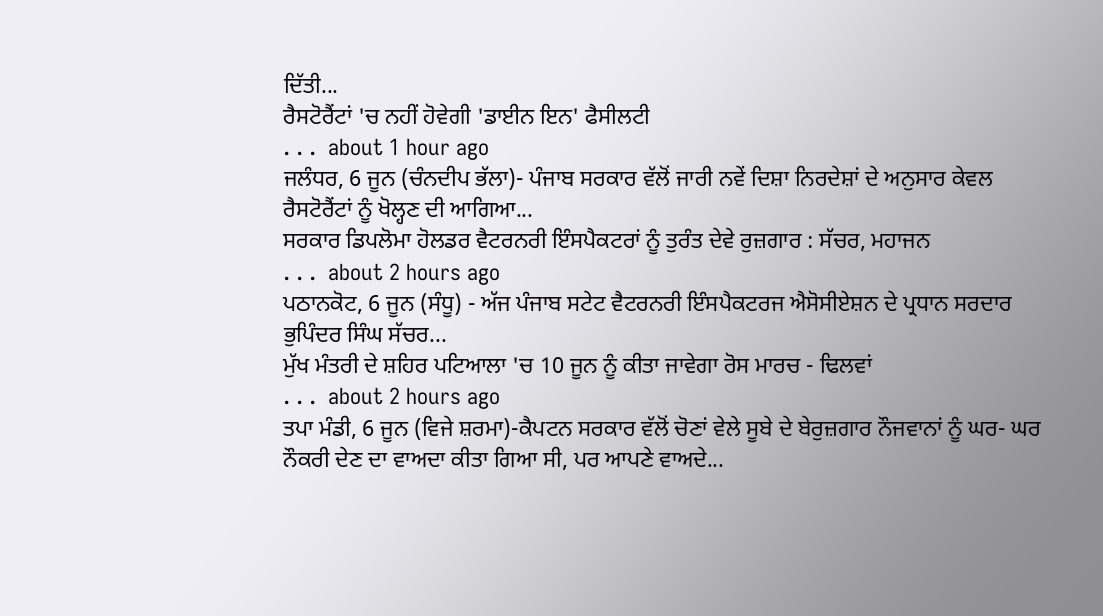ਦਿੱਤੀ...
ਰੈਸਟੋਰੈਂਟਾਂ 'ਚ ਨਹੀਂ ਹੋਵੇਗੀ 'ਡਾਈਨ ਇਨ' ਫੈਸੀਲਟੀ
. . .  about 1 hour ago
ਜਲੰਧਰ, 6 ਜੂਨ (ਚੰਨਦੀਪ ਭੱਲਾ)- ਪੰਜਾਬ ਸਰਕਾਰ ਵੱਲੋਂ ਜਾਰੀ ਨਵੇਂ ਦਿਸ਼ਾ ਨਿਰਦੇਸ਼ਾਂ ਦੇ ਅਨੁਸਾਰ ਕੇਵਲ ਰੈਸਟੋਰੈਂਟਾਂ ਨੂੰ ਖੋਲ੍ਹਣ ਦੀ ਆਗਿਆ...
ਸਰਕਾਰ ਡਿਪਲੋਮਾ ਹੋਲਡਰ ਵੈਟਰਨਰੀ ਇੰਸਪੈਕਟਰਾਂ ਨੂੰ ਤੁਰੰਤ ਦੇਵੇ ਰੁਜ਼ਗਾਰ : ਸੱਚਰ, ਮਹਾਜਨ
. . .  about 2 hours ago
ਪਠਾਨਕੋਟ, 6 ਜੂਨ (ਸੰਧੂ) - ਅੱਜ ਪੰਜਾਬ ਸਟੇਟ ਵੈਟਰਨਰੀ ਇੰਸਪੈਕਟਰਜ ਐਸੋਸੀਏਸ਼ਨ ਦੇ ਪ੍ਰਧਾਨ ਸਰਦਾਰ ਭੁਪਿੰਦਰ ਸਿੰਘ ਸੱਚਰ...
ਮੁੱਖ ਮੰਤਰੀ ਦੇ ਸ਼ਹਿਰ ਪਟਿਆਲਾ 'ਚ 10 ਜੂਨ ਨੂੰ ਕੀਤਾ ਜਾਵੇਗਾ ਰੋਸ ਮਾਰਚ - ਢਿਲਵਾਂ
. . .  about 2 hours ago
ਤਪਾ ਮੰਡੀ, 6 ਜੂਨ (ਵਿਜੇ ਸ਼ਰਮਾ)-ਕੈਪਟਨ ਸਰਕਾਰ ਵੱਲੋਂ ਚੋਣਾਂ ਵੇਲੇ ਸੂਬੇ ਦੇ ਬੇਰੁਜ਼ਗਾਰ ਨੌਜਵਾਨਾਂ ਨੂੰ ਘਰ- ਘਰ ਨੌਕਰੀ ਦੇਣ ਦਾ ਵਾਅਦਾ ਕੀਤਾ ਗਿਆ ਸੀ, ਪਰ ਆਪਣੇ ਵਾਅਦੇ...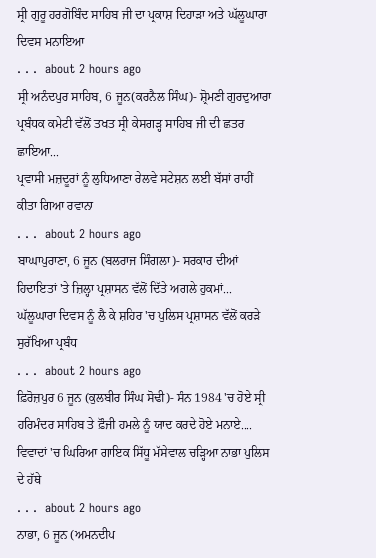ਸ੍ਰੀ ਗੁਰੂ ਹਰਗੋਬਿੰਦ ਸਾਹਿਬ ਜੀ ਦਾ ਪ੍ਰਕਾਸ਼ ਦਿਹਾੜਾ ਅਤੇ ਘੱਲੂਘਾਰਾ ਦਿਵਸ ਮਨਾਇਆ
. . .  about 2 hours ago
ਸ੍ਰੀ ਅਨੰਦਪੁਰ ਸਾਹਿਬ, 6 ਜੂਨ(ਕਰਨੈਲ ਸਿੰਘ)- ਸ਼੍ਰੋਮਣੀ ਗੁਰਦੁਆਰਾ ਪ੍ਰਬੰਧਕ ਕਮੇਟੀ ਵੱਲੋਂ ਤਖਤ ਸ੍ਰੀ ਕੇਸਗੜ੍ਹ ਸਾਹਿਬ ਜੀ ਦੀ ਛਤਰ ਛਾਇਆ...
ਪ੍ਰਵਾਸੀ ਮਜ਼ਦੂਰਾਂ ਨੂੰ ਲੁਧਿਆਣਾ ਰੇਲਵੇ ਸਟੇਸ਼ਨ ਲਈ ਬੱਸਾਂ ਰਾਹੀਂ ਕੀਤਾ ਗਿਆ ਰਵਾਨਾ
. . .  about 2 hours ago
ਬਾਘਾਪੁਰਾਣਾ, 6 ਜੂਨ (ਬਲਰਾਜ ਸਿੰਗਲਾ)- ਸਰਕਾਰ ਦੀਆਂ ਹਿਦਾਇਤਾਂ 'ਤੇ ਜ਼ਿਲ੍ਹਾ ਪ੍ਰਸ਼ਾਸਨ ਵੱਲੋਂ ਦਿੱਤੇ ਅਗਲੇ ਹੁਕਮਾਂ...
ਘੱਲੂਘਾਰਾ ਦਿਵਸ ਨੂੰ ਲੈ ਕੇ ਸ਼ਹਿਰ 'ਚ ਪੁਲਿਸ ਪ੍ਰਸ਼ਾਸਨ ਵੱਲੋਂ ਕਰੜੇ ਸੁਰੱਖਿਆ ਪ੍ਰਬੰਧ
. . .  about 2 hours ago
ਫ਼ਿਰੋਜ਼ਪੁਰ 6 ਜੂਨ (ਕੁਲਬੀਰ ਸਿੰਘ ਸੋਢੀ)- ਸੰਨ 1984 'ਚ ਹੋਏ ਸ੍ਰੀ ਹਰਿਮੰਦਰ ਸਾਹਿਬ ਤੇ ਫ਼ੌਜੀ ਹਮਲੇ ਨੂੰ ਯਾਦ ਕਰਦੇ ਹੋਏ ਮਨਾਏ....
ਵਿਵਾਦਾਂ 'ਚ ਘਿਰਿਆ ਗਾਇਕ ਸਿੱਧੂ ਮੱਸੇਵਾਲ ਚੜ੍ਹਿਆ ਨਾਭਾ ਪੁਲਿਸ ਦੇ ਹੱਥੇ
. . .  about 2 hours ago
ਨਾਭਾ, 6 ਜੂਨ (ਅਮਨਦੀਪ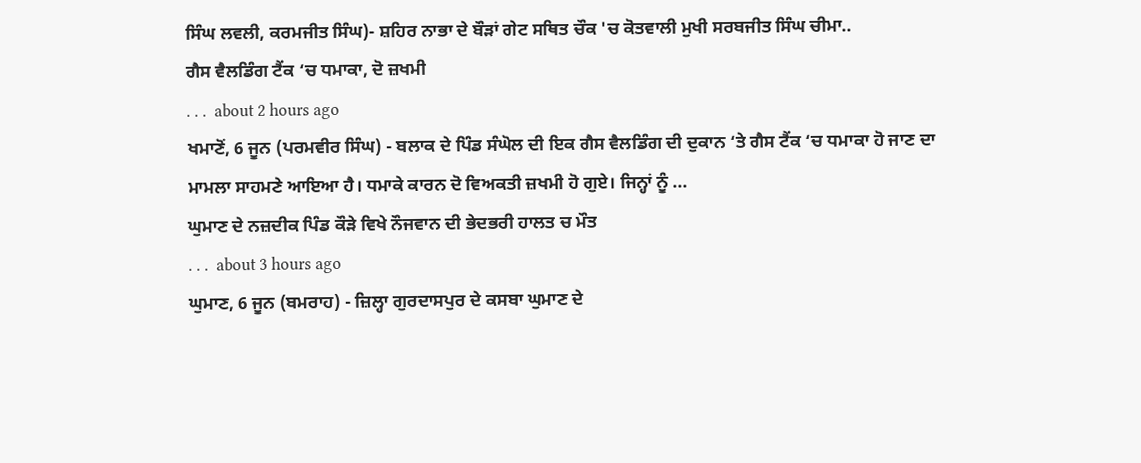ਸਿੰਘ ਲਵਲੀ, ਕਰਮਜੀਤ ਸਿੰਘ)- ਸ਼ਹਿਰ ਨਾਭਾ ਦੇ ਬੌੜਾਂ ਗੇਟ ਸਥਿਤ ਚੌਕ 'ਚ ਕੋਤਵਾਲੀ ਮੁਖੀ ਸਰਬਜੀਤ ਸਿੰਘ ਚੀਮਾ..
ਗੈਸ ਵੈਲਡਿੰਗ ਟੈਂਕ ‘ਚ ਧਮਾਕਾ, ਦੋ ਜ਼ਖਮੀ
. . .  about 2 hours ago
ਖਮਾਣੋਂ, 6 ਜੂਨ (ਪਰਮਵੀਰ ਸਿੰਘ) - ਬਲਾਕ ਦੇ ਪਿੰਡ ਸੰਘੋਲ ਦੀ ਇਕ ਗੈਸ ਵੈਲਡਿੰਗ ਦੀ ਦੁਕਾਨ ‘ਤੇ ਗੈਸ ਟੈਂਕ ‘ਚ ਧਮਾਕਾ ਹੋ ਜਾਣ ਦਾ ਮਾਮਲਾ ਸਾਹਮਣੇ ਆਇਆ ਹੈ। ਧਮਾਕੇ ਕਾਰਨ ਦੋ ਵਿਅਕਤੀ ਜ਼ਖਮੀ ਹੋ ਗੁਏ। ਜਿਨ੍ਹਾਂ ਨੂੰ ...
ਘੁਮਾਣ ਦੇ ਨਜ਼ਦੀਕ ਪਿੰਡ ਕੌੜੇ ਵਿਖੇ ਨੌਜਵਾਨ ਦੀ ਭੇਦਭਰੀ ਹਾਲਤ ਚ ਮੌਤ
. . .  about 3 hours ago
ਘੁਮਾਣ, 6 ਜੂਨ (ਬਮਰਾਹ) - ਜ਼ਿਲ੍ਹਾ ਗੁਰਦਾਸਪੁਰ ਦੇ ਕਸਬਾ ਘੁਮਾਣ ਦੇ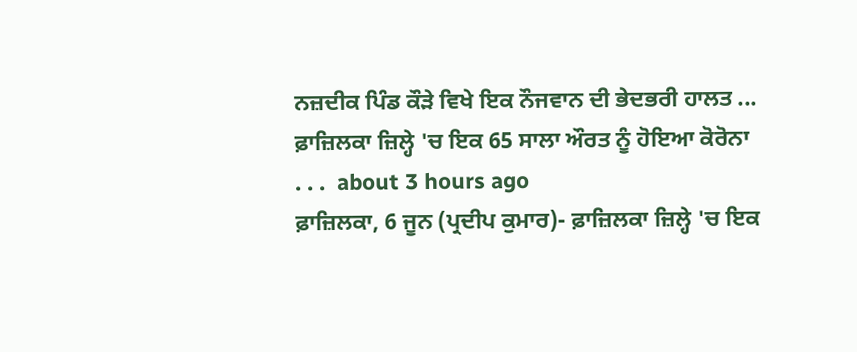ਨਜ਼ਦੀਕ ਪਿੰਡ ਕੌੜੇ ਵਿਖੇ ਇਕ ਨੌਜਵਾਨ ਦੀ ਭੇਦਭਰੀ ਹਾਲਤ ...
ਫ਼ਾਜ਼ਿਲਕਾ ਜ਼ਿਲ੍ਹੇ 'ਚ ਇਕ 65 ਸਾਲਾ ਔਰਤ ਨੂੰ ਹੋਇਆ ਕੋਰੋਨਾ
. . .  about 3 hours ago
ਫ਼ਾਜ਼ਿਲਕਾ, 6 ਜੂਨ (ਪ੍ਰਦੀਪ ਕੁਮਾਰ)- ਫ਼ਾਜ਼ਿਲਕਾ ਜ਼ਿਲ੍ਹੇ 'ਚ ਇਕ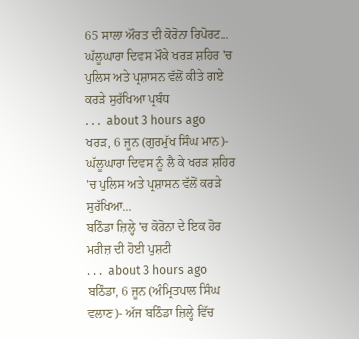65 ਸਾਲਾ ਔਰਤ ਦੀ ਕੋਰੋਨਾ ਰਿਪੋਰਟ...
ਘੱਲੂਘਾਰਾ ਦਿਵਸ ਮੌਕੇ ਖਰੜ ਸ਼ਹਿਰ 'ਚ ਪੁਲਿਸ ਅਤੇ ਪ੍ਰਸ਼ਾਸਨ ਵੱਲੋਂ ਕੀਤੇ ਗਏ ਕਰੜੇ ਸੁਰੱਖਿਆ ਪ੍ਰਬੰਧ
. . .  about 3 hours ago
ਖਰੜ, 6 ਜੂਨ (ਗੁਰਮੁੱਖ ਸਿੰਘ ਮਾਨ)- ਘੱਲੂਘਾਰਾ ਦਿਵਸ ਨੂੰ ਲੈ ਕੇ ਖਰੜ ਸ਼ਹਿਰ 'ਚ ਪੁਲਿਸ ਅਤੇ ਪ੍ਰਸ਼ਾਸਨ ਵੱਲੋਂ ਕਰੜੇ ਸੁਰੱਖਿਆ...
ਬਠਿੰਡਾ ਜ਼ਿਲ੍ਹੇ 'ਚ ਕੋਰੋਨਾ ਦੇ ਇਕ ਹੋਰ ਮਰੀਜ਼ ਦੀ ਹੋਈ ਪੁਸ਼ਟੀ
. . .  about 3 hours ago
ਬਠਿੰਡਾ, 6 ਜੂਨ (ਅੰਮ੍ਰਿਤਪਾਲ ਸਿੰਘ ਵਲਾਣ)- ਅੱਜ ਬਠਿੰਡਾ ਜ਼ਿਲ੍ਹੇ ਵਿੱਚ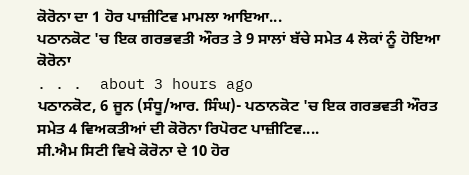ਕੋਰੋਨਾ ਦਾ 1 ਹੋਰ ਪਾਜ਼ੀਟਿਵ ਮਾਮਲਾ ਆਇਆ...
ਪਠਾਨਕੋਟ 'ਚ ਇਕ ਗਰਭਵਤੀ ਔਰਤ ਤੇ 9 ਸਾਲਾਂ ਬੱਚੇ ਸਮੇਤ 4 ਲੋਕਾਂ ਨੂੰ ਹੋਇਆ ਕੋਰੋਨਾ
. . .  about 3 hours ago
ਪਠਾਨਕੋਟ, 6 ਜੂਨ (ਸੰਧੂ/ਆਰ. ਸਿੰਘ)- ਪਠਾਨਕੋਟ 'ਚ ਇਕ ਗਰਭਵਤੀ ਔਰਤ ਸਮੇਤ 4 ਵਿਅਕਤੀਆਂ ਦੀ ਕੋਰੋਨਾ ਰਿਪੋਰਟ ਪਾਜ਼ੀਟਿਵ....
ਸੀ.ਐਮ ਸਿਟੀ ਵਿਖੇ ਕੋਰੋਨਾ ਦੇ 10 ਹੋਰ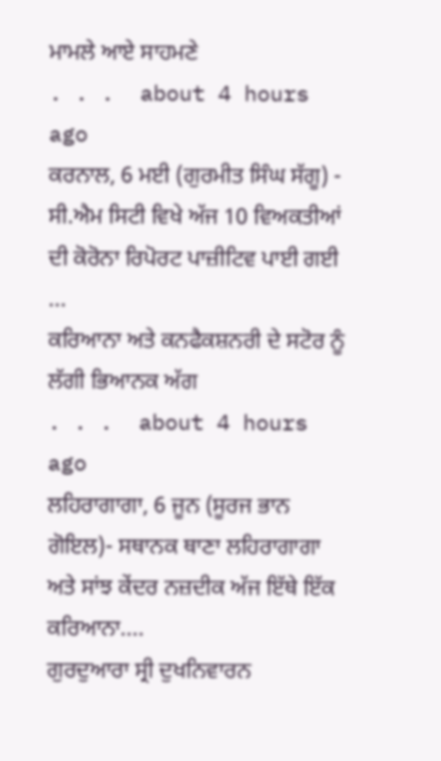ਮਾਮਲੇ ਆਏ ਸਾਹਮਣੇ
. . .  about 4 hours ago
ਕਰਨਾਲ, 6 ਮਈ (ਗੁਰਮੀਤ ਸਿੰਘ ਸੱਗੂ) - ਸੀ.ਐਮ ਸਿਟੀ ਵਿਖੇ ਅੱਜ 10 ਵਿਅਕਤੀਆਂ ਦੀ ਕੋਰੋਨਾ ਰਿਪੋਰਟ ਪਾਜ਼ੀਟਿਵ ਪਾਈ ਗਈ ...
ਕਰਿਆਨਾ ਅਤੇ ਕਨਫੈਕਸ਼ਨਰੀ ਦੇ ਸਟੋਰ ਨੂੰ ਲੱਗੀ ਭਿਆਨਕ ਅੱਗ
. . .  about 4 hours ago
ਲਹਿਰਾਗਾਗਾ, 6 ਜੂਨ (ਸੂਰਜ ਭਾਨ ਗੋਇਲ)- ਸਥਾਨਕ ਥਾਣਾ ਲਹਿਰਾਗਾਗਾ ਅਤੇ ਸਾਂਝ ਕੇਂਦਰ ਨਜ਼ਦੀਕ ਅੱਜ ਇੱਥੇ ਇੱਕ ਕਰਿਆਨਾ....
ਗੁਰਦੁਆਰਾ ਸ੍ਰੀ ਦੁਖਨਿਵਾਰਨ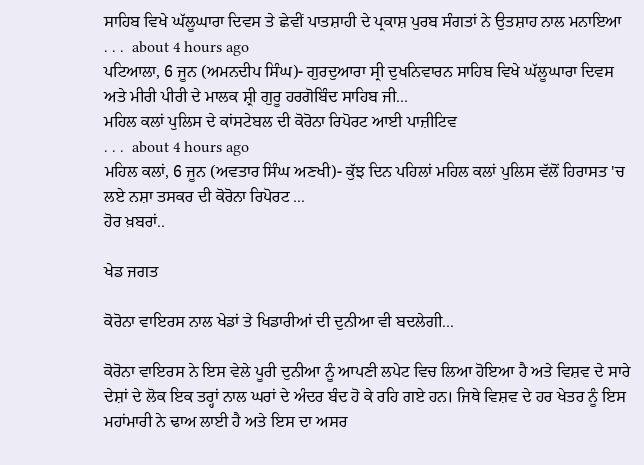ਸਾਹਿਬ ਵਿਖੇ ਘੱਲੂਘਾਰਾ ਦਿਵਸ ਤੇ ਛੇਵੀਂ ਪਾਤਸ਼ਾਹੀ ਦੇ ਪ੍ਰਕਾਸ਼ ਪੁਰਬ ਸੰਗਤਾਂ ਨੇ ਉਤਸ਼ਾਹ ਨਾਲ ਮਨਾਇਆ
. . .  about 4 hours ago
ਪਟਿਆਲਾ, 6 ਜੂਨ (ਅਮਨਦੀਪ ਸਿੰਘ)- ਗੁਰਦੁਆਰਾ ਸ੍ਰੀ ਦੁਖਨਿਵਾਰਨ ਸਾਹਿਬ ਵਿਖੇ ਘੱਲੂਘਾਰਾ ਦਿਵਸ ਅਤੇ ਮੀਰੀ ਪੀਰੀ ਦੇ ਮਾਲਕ ਸ਼੍ਰੀ ਗੁਰੂ ਹਰਗੋਬਿੰਦ ਸਾਹਿਬ ਜੀ...
ਮਹਿਲ ਕਲਾਂ ਪੁਲਿਸ ਦੇ ਕਾਂਸਟੇਬਲ ਦੀ ਕੋਰੋਨਾ ਰਿਪੋਰਟ ਆਈ ਪਾਜ਼ੀਟਿਵ
. . .  about 4 hours ago
ਮਹਿਲ ਕਲਾਂ, 6 ਜੂਨ (ਅਵਤਾਰ ਸਿੰਘ ਅਣਖੀ)- ਕੁੱਝ ਦਿਨ ਪਹਿਲਾਂ ਮਹਿਲ ਕਲਾਂ ਪੁਲਿਸ ਵੱਲੋਂ ਹਿਰਾਸਤ 'ਚ ਲਏ ਨਸ਼ਾ ਤਸਕਰ ਦੀ ਕੋਰੋਨਾ ਰਿਪੋਰਟ ...
ਹੋਰ ਖ਼ਬਰਾਂ..

ਖੇਡ ਜਗਤ

ਕੋਰੋਨਾ ਵਾਇਰਸ ਨਾਲ ਖੇਡਾਂ ਤੇ ਖਿਡਾਰੀਆਂ ਦੀ ਦੁਨੀਆ ਵੀ ਬਦਲੇਗੀ...

ਕੋਰੋਨਾ ਵਾਇਰਸ ਨੇ ਇਸ ਵੇਲੇ ਪੂਰੀ ਦੁਨੀਆ ਨੂੰ ਆਪਣੀ ਲਪੇਟ ਵਿਚ ਲਿਆ ਹੋਇਆ ਹੈ ਅਤੇ ਵਿਸ਼ਵ ਦੇ ਸਾਰੇ ਦੇਸ਼ਾਂ ਦੇ ਲੋਕ ਇਕ ਤਰ੍ਹਾਂ ਨਾਲ ਘਰਾਂ ਦੇ ਅੰਦਰ ਬੰਦ ਹੋ ਕੇ ਰਹਿ ਗਏ ਹਨ। ਜਿਥੇ ਵਿਸ਼ਵ ਦੇ ਹਰ ਖੇਤਰ ਨੂੰ ਇਸ ਮਹਾਂਮਾਰੀ ਨੇ ਢਾਅ ਲਾਈ ਹੈ ਅਤੇ ਇਸ ਦਾ ਅਸਰ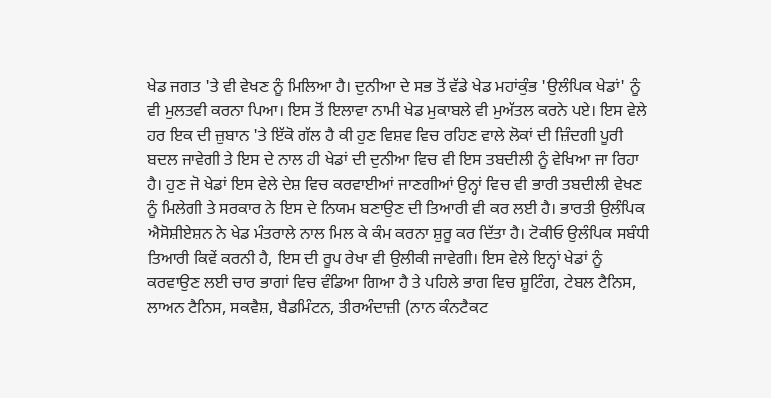ਖੇਡ ਜਗਤ 'ਤੇ ਵੀ ਵੇਖਣ ਨੂੰ ਮਿਲਿਆ ਹੈ। ਦੁਨੀਆ ਦੇ ਸਭ ਤੋਂ ਵੱਡੇ ਖੇਡ ਮਹਾਂਕੁੰਭ 'ਉਲੰਪਿਕ ਖੇਡਾਂ' ਨੂੰ ਵੀ ਮੁਲਤਵੀ ਕਰਨਾ ਪਿਆ। ਇਸ ਤੋਂ ਇਲਾਵਾ ਨਾਮੀ ਖੇਡ ਮੁਕਾਬਲੇ ਵੀ ਮੁਅੱਤਲ ਕਰਨੇ ਪਏ। ਇਸ ਵੇਲੇ ਹਰ ਇਕ ਦੀ ਜ਼ੁਬਾਨ 'ਤੇ ਇੱਕੋ ਗੱਲ ਹੈ ਕੀ ਹੁਣ ਵਿਸ਼ਵ ਵਿਚ ਰਹਿਣ ਵਾਲੇ ਲੋਕਾਂ ਦੀ ਜ਼ਿੰਦਗੀ ਪੂਰੀ ਬਦਲ ਜਾਵੇਗੀ ਤੇ ਇਸ ਦੇ ਨਾਲ ਹੀ ਖੇਡਾਂ ਦੀ ਦੁਨੀਆ ਵਿਚ ਵੀ ਇਸ ਤਬਦੀਲੀ ਨੂੰ ਵੇਖਿਆ ਜਾ ਰਿਹਾ ਹੈ। ਹੁਣ ਜੋ ਖੇਡਾਂ ਇਸ ਵੇਲੇ ਦੇਸ਼ ਵਿਚ ਕਰਵਾਈਆਂ ਜਾਣਗੀਆਂ ਉਨ੍ਹਾਂ ਵਿਚ ਵੀ ਭਾਰੀ ਤਬਦੀਲੀ ਵੇਖਣ ਨੂੰ ਮਿਲੇਗੀ ਤੇ ਸਰਕਾਰ ਨੇ ਇਸ ਦੇ ਨਿਯਮ ਬਣਾਉਣ ਦੀ ਤਿਆਰੀ ਵੀ ਕਰ ਲਈ ਹੈ। ਭਾਰਤੀ ਉਲੰਪਿਕ ਐਸੋਸ਼ੀਏਸ਼ਨ ਨੇ ਖੇਡ ਮੰਤਰਾਲੇ ਨਾਲ ਮਿਲ ਕੇ ਕੰਮ ਕਰਨਾ ਸ਼ੁਰੂ ਕਰ ਦਿੱਤਾ ਹੈ। ਟੋਕੀਓ ਉਲੰਪਿਕ ਸਬੰਧੀ ਤਿਆਰੀ ਕਿਵੇਂ ਕਰਨੀ ਹੈ, ਇਸ ਦੀ ਰੂਪ ਰੇਖਾ ਵੀ ਉਲੀਕੀ ਜਾਵੇਗੀ। ਇਸ ਵੇਲੇ ਇਨ੍ਹਾਂ ਖੇਡਾਂ ਨੂੰ ਕਰਵਾਉਣ ਲਈ ਚਾਰ ਭਾਗਾਂ ਵਿਚ ਵੰਡਿਆ ਗਿਆ ਹੈ ਤੇ ਪਹਿਲੇ ਭਾਗ ਵਿਚ ਸ਼ੂਟਿੰਗ, ਟੇਬਲ ਟੈਨਿਸ, ਲਾਅਨ ਟੈਨਿਸ, ਸਕਵੈਸ਼, ਬੈਡਮਿੰਟਨ, ਤੀਰਅੰਦਾਜ਼ੀ (ਨਾਨ ਕੰਨਟੈਕਟ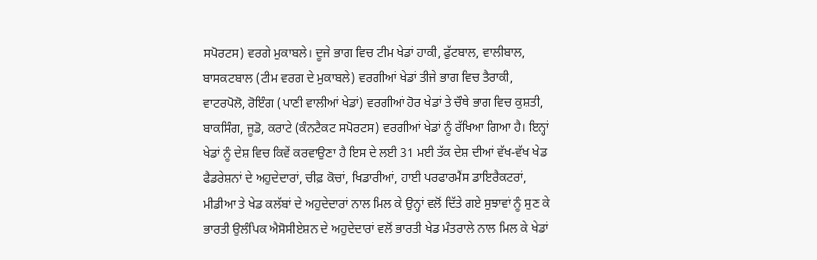ਸਪੋਰਟਸ) ਵਰਗੇ ਮੁਕਾਬਲੇ। ਦੂਜੇ ਭਾਗ ਵਿਚ ਟੀਮ ਖੇਡਾਂ ਹਾਕੀ, ਫੁੱਟਬਾਲ, ਵਾਲੀਬਾਲ, ਬਾਸਕਟਬਾਲ (ਟੀਮ ਵਰਗ ਦੇ ਮੁਕਾਬਲੇ) ਵਰਗੀਆਂ ਖੇਡਾਂ ਤੀਜੇ ਭਾਗ ਵਿਚ ਤੈਰਾਕੀ, ਵਾਟਰਪੋਲੋ, ਰੋਇੰਗ (ਪਾਣੀ ਵਾਲੀਆਂ ਖੇਡਾਂ) ਵਰਗੀਆਂ ਹੋਰ ਖੇਡਾਂ ਤੇ ਚੌਥੇ ਭਾਗ ਵਿਚ ਕੁਸ਼ਤੀ, ਬਾਕਸਿੰਗ, ਜੂਡੋ, ਕਰਾਟੇ (ਕੰਨਟੈਕਟ ਸਪੋਰਟਸ) ਵਰਗੀਆਂ ਖੇਡਾਂ ਨੂੰ ਰੱਖਿਆ ਗਿਆ ਹੈ। ਇਨ੍ਹਾਂ ਖੇਡਾਂ ਨੂੰ ਦੇਸ਼ ਵਿਚ ਕਿਵੇਂ ਕਰਵਾਉਣਾ ਹੈ ਇਸ ਦੇ ਲਈ 31 ਮਈ ਤੱਕ ਦੇਸ਼ ਦੀਆਂ ਵੱਖ-ਵੱਖ ਖੇਡ ਫੈਡਰੇਸ਼ਨਾਂ ਦੇ ਅਹੁਦੇਦਾਰਾਂ, ਚੀਫ਼ ਕੋਚਾਂ, ਖਿਡਾਰੀਆਂ, ਹਾਈ ਪਰਫਾਰਮੈਂਸ ਡਾਇਰੈਕਟਰਾਂ, ਮੀਡੀਆ ਤੇ ਖੇਡ ਕਲੱਬਾਂ ਦੇ ਅਹੁਦੇਦਾਰਾਂ ਨਾਲ ਮਿਲ ਕੇ ਉਨ੍ਹਾਂ ਵਲੋਂ ਦਿੱਤੇ ਗਏ ਸੁਝਾਵਾਂ ਨੂੰ ਸੁਣ ਕੇ ਭਾਰਤੀ ਉਲੰਪਿਕ ਐਸੋਸੀਏਸ਼ਨ ਦੇ ਅਹੁਦੇਦਾਰਾਂ ਵਲੋਂ ਭਾਰਤੀ ਖੇਡ ਮੰਤਰਾਲੇ ਨਾਲ ਮਿਲ ਕੇ ਖੇਡਾਂ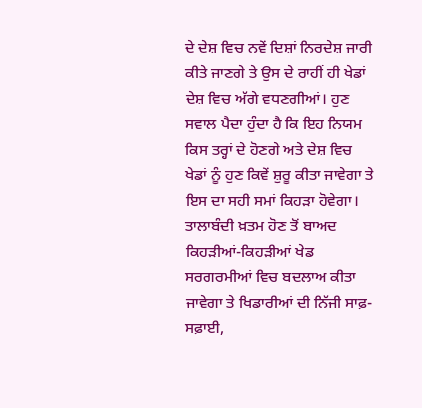ਦੇ ਦੇਸ਼ ਵਿਚ ਨਵੇਂ ਦਿਸ਼ਾਂ ਨਿਰਦੇਸ਼ ਜਾਰੀ ਕੀਤੇ ਜਾਣਗੇ ਤੇ ਉਸ ਦੇ ਰਾਹੀਂ ਹੀ ਖੇਡਾਂ ਦੇਸ਼ ਵਿਚ ਅੱਗੇ ਵਧਣਗੀਆਂ। ਹੁਣ ਸਵਾਲ ਪੈਦਾ ਹੁੰਦਾ ਹੈ ਕਿ ਇਹ ਨਿਯਮ ਕਿਸ ਤਰ੍ਹਾਂ ਦੇ ਹੋਣਗੇ ਅਤੇ ਦੇਸ਼ ਵਿਚ ਖੇਡਾਂ ਨੂੰ ਹੁਣ ਕਿਵੇਂ ਸ਼ੁਰੂ ਕੀਤਾ ਜਾਵੇਗਾ ਤੇ ਇਸ ਦਾ ਸਹੀ ਸਮਾਂ ਕਿਹੜਾ ਹੋਵੇਗਾ। ਤਾਲਾਬੰਦੀ ਖ਼ਤਮ ਹੋਣ ਤੋਂ ਬਾਅਦ ਕਿਹੜੀਆਂ-ਕਿਹੜੀਆਂ ਖੇਡ ਸਰਗਰਮੀਆਂ ਵਿਚ ਬਦਲਾਅ ਕੀਤਾ ਜਾਵੇਗਾ ਤੇ ਖਿਡਾਰੀਆਂ ਦੀ ਨਿੱਜੀ ਸਾਫ਼-ਸਫ਼ਾਈ,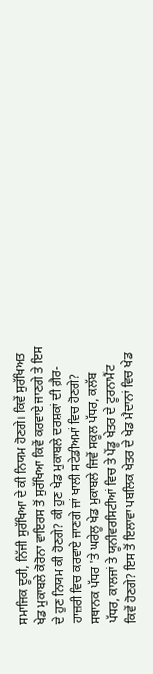ਸਮਾਜਿਕ ਦੂਰੀ, ਨਿੱਜੀ ਸੁਰੱਖਿਆ ਦੇ ਕੀ ਨਿਯਮ ਹੋਣਗੇ। ਕਿਵੇਂ ਸੁਰੱਖਿਅਤ ਖੇਡ ਮੁਕਾਬਲੇ ਕੋਰੋਨਾ ਵਾਇਰਸ ਤੋਂ ਸੁਰੱਖਿਆ ਕਿਵੇਂ ਕਰਵਾਏ ਜਾਣਗੇ ਤੇ ਇਸ ਦੇ ਹੁਣ ਨਿਯਮ ਕੀ ਹੋਣਗੇ? ਕੀ ਹੁਣ ਖੇਡ ਮੁਕਾਬਲੇ ਦਰਸ਼ਕਾਂ ਦੀ ਗ਼ੈਰ-ਹਾਜ਼ਰੀ ਵਿਚ ਕਰਵਾਏ ਜਾਣਗੇ ਜਾਂ ਖਾਲੀ ਸਟੇਡੀਅਮਾਂ ਵਿਚ ਹੋਣਗੇ? ਸਥਾਨਕ ਪੱਧਰ 'ਤੇ ਘਰੇਲੂ ਖੇਡ ਮੁਕਾਬਲੇ ਜਿਵੇਂ ਸਕੂਲ ਪੱਧਰ, ਕਲੱਬ ਪੱਧਰ, ਕਾਲਜਾਂ ਤੇ ਯੂਨੀਵਰਸਿਟੀਆਂ ਵਿਚ ਤੇ ਪੇਂਡੂ ਖੇਤਰ ਦੇ ਟੂਰਨਾਮੈਂਟ ਕਿਵੇਂ ਹੋਣਗੇ? ਇਸ ਤੋਂ ਇਲਾਵਾ ਪਬਲਿਕ ਖੇਤਰ ਦੇ ਖੇਡ ਮੈਦਾਨਾਂ ਵਿਚ ਖੇਡ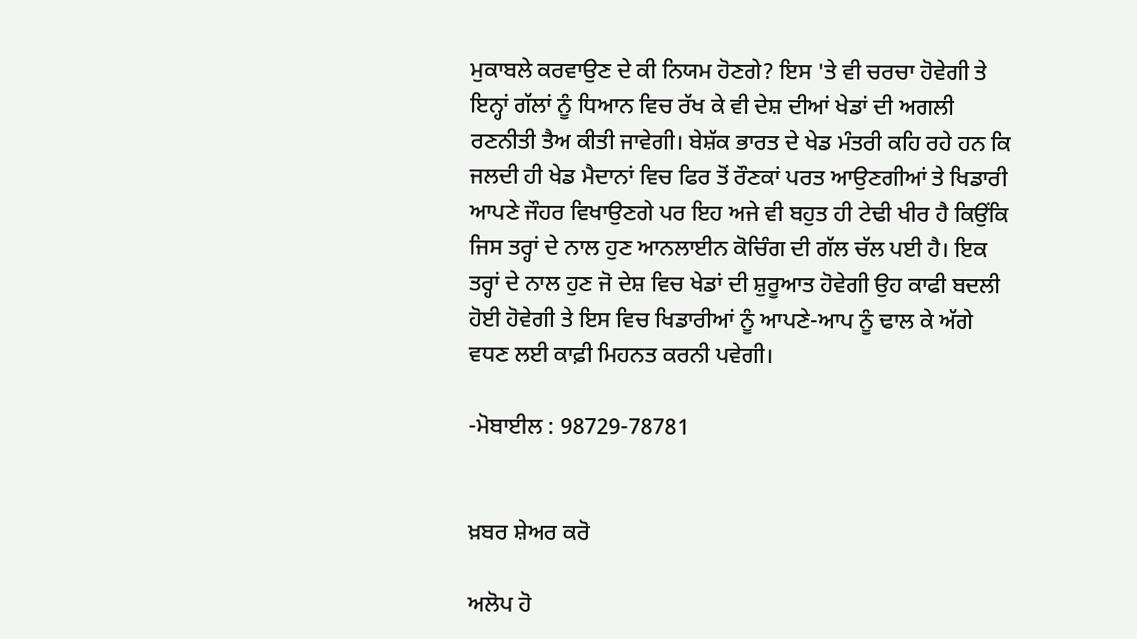ਮੁਕਾਬਲੇ ਕਰਵਾਉਣ ਦੇ ਕੀ ਨਿਯਮ ਹੋਣਗੇ? ਇਸ 'ਤੇ ਵੀ ਚਰਚਾ ਹੋਵੇਗੀ ਤੇ ਇਨ੍ਹਾਂ ਗੱਲਾਂ ਨੂੰ ਧਿਆਨ ਵਿਚ ਰੱਖ ਕੇ ਵੀ ਦੇਸ਼ ਦੀਆਂ ਖੇਡਾਂ ਦੀ ਅਗਲੀ ਰਣਨੀਤੀ ਤੈਅ ਕੀਤੀ ਜਾਵੇਗੀ। ਬੇਸ਼ੱਕ ਭਾਰਤ ਦੇ ਖੇਡ ਮੰਤਰੀ ਕਹਿ ਰਹੇ ਹਨ ਕਿ ਜਲਦੀ ਹੀ ਖੇਡ ਮੈਦਾਨਾਂ ਵਿਚ ਫਿਰ ਤੋਂ ਰੌਣਕਾਂ ਪਰਤ ਆਉਣਗੀਆਂ ਤੇ ਖਿਡਾਰੀ ਆਪਣੇ ਜੌਹਰ ਵਿਖਾਉਣਗੇ ਪਰ ਇਹ ਅਜੇ ਵੀ ਬਹੁਤ ਹੀ ਟੇਢੀ ਖੀਰ ਹੈ ਕਿਉਂਕਿ ਜਿਸ ਤਰ੍ਹਾਂ ਦੇ ਨਾਲ ਹੁਣ ਆਨਲਾਈਨ ਕੋਚਿੰਗ ਦੀ ਗੱਲ ਚੱਲ ਪਈ ਹੈ। ਇਕ ਤਰ੍ਹਾਂ ਦੇ ਨਾਲ ਹੁਣ ਜੋ ਦੇਸ਼ ਵਿਚ ਖੇਡਾਂ ਦੀ ਸ਼ੁਰੂਆਤ ਹੋਵੇਗੀ ਉਹ ਕਾਫੀ ਬਦਲੀ ਹੋਈ ਹੋਵੇਗੀ ਤੇ ਇਸ ਵਿਚ ਖਿਡਾਰੀਆਂ ਨੂੰ ਆਪਣੇ-ਆਪ ਨੂੰ ਢਾਲ ਕੇ ਅੱਗੇ ਵਧਣ ਲਈ ਕਾਫ਼ੀ ਮਿਹਨਤ ਕਰਨੀ ਪਵੇਗੀ।

-ਮੋਬਾਈਲ : 98729-78781


ਖ਼ਬਰ ਸ਼ੇਅਰ ਕਰੋ

ਅਲੋਪ ਹੋ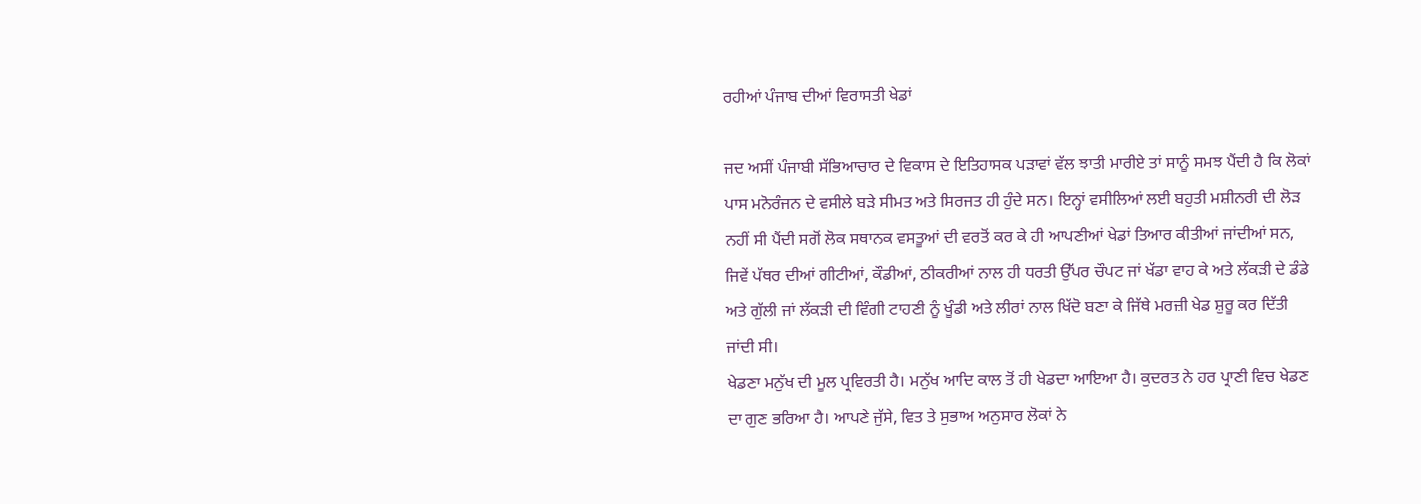ਰਹੀਆਂ ਪੰਜਾਬ ਦੀਆਂ ਵਿਰਾਸਤੀ ਖੇਡਾਂ

ਜਦ ਅਸੀਂ ਪੰਜਾਬੀ ਸੱਭਿਆਚਾਰ ਦੇ ਵਿਕਾਸ ਦੇ ਇਤਿਹਾਸਕ ਪੜਾਵਾਂ ਵੱਲ ਝਾਤੀ ਮਾਰੀਏ ਤਾਂ ਸਾਨੂੰ ਸਮਝ ਪੈਂਦੀ ਹੈ ਕਿ ਲੋਕਾਂ ਪਾਸ ਮਨੋਰੰਜਨ ਦੇ ਵਸੀਲੇ ਬੜੇ ਸੀਮਤ ਅਤੇ ਸਿਰਜਤ ਹੀ ਹੁੰਦੇ ਸਨ। ਇਨ੍ਹਾਂ ਵਸੀਲਿਆਂ ਲਈ ਬਹੁਤੀ ਮਸ਼ੀਨਰੀ ਦੀ ਲੋੜ ਨਹੀਂ ਸੀ ਪੈਂਦੀ ਸਗੋਂ ਲੋਕ ਸਥਾਨਕ ਵਸਤੂਆਂ ਦੀ ਵਰਤੋਂ ਕਰ ਕੇ ਹੀ ਆਪਣੀਆਂ ਖੇਡਾਂ ਤਿਆਰ ਕੀਤੀਆਂ ਜਾਂਦੀਆਂ ਸਨ, ਜਿਵੇਂ ਪੱਥਰ ਦੀਆਂ ਗੀਟੀਆਂ, ਕੌਡੀਆਂ, ਠੀਕਰੀਆਂ ਨਾਲ ਹੀ ਧਰਤੀ ਉੱਪਰ ਚੌਪਟ ਜਾਂ ਖੱਡਾ ਵਾਹ ਕੇ ਅਤੇ ਲੱਕੜੀ ਦੇ ਡੰਡੇ ਅਤੇ ਗੁੱਲੀ ਜਾਂ ਲੱਕੜੀ ਦੀ ਵਿੰਗੀ ਟਾਹਣੀ ਨੂੰ ਖੂੰਡੀ ਅਤੇ ਲੀਰਾਂ ਨਾਲ ਖਿੱਦੋ ਬਣਾ ਕੇ ਜਿੱਥੇ ਮਰਜ਼ੀ ਖੇਡ ਸ਼ੁਰੂ ਕਰ ਦਿੱਤੀ ਜਾਂਦੀ ਸੀ।
ਖੇਡਣਾ ਮਨੁੱਖ ਦੀ ਮੂਲ ਪ੍ਰਵਿਰਤੀ ਹੈ। ਮਨੁੱਖ ਆਦਿ ਕਾਲ ਤੋਂ ਹੀ ਖੇਡਦਾ ਆਇਆ ਹੈ। ਕੁਦਰਤ ਨੇ ਹਰ ਪ੍ਰਾਣੀ ਵਿਚ ਖੇਡਣ ਦਾ ਗੁਣ ਭਰਿਆ ਹੈ। ਆਪਣੇ ਜੁੱਸੇ, ਵਿਤ ਤੇ ਸੁਭਾਅ ਅਨੁਸਾਰ ਲੋਕਾਂ ਨੇ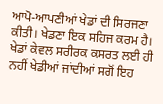ਆਪੋ-ਆਪਣੀਆਂ ਖੇਡਾਂ ਦੀ ਸਿਰਜਣਾ ਕੀਤੀ। ਖੇਡਣਾ ਇਕ ਸਹਿਜ ਕਰਮ ਹੈ। ਖੇਡਾਂ ਕੇਵਲ ਸਰੀਰਕ ਕਸਰਤ ਲਈ ਹੀ ਨਹੀਂ ਖੇਡੀਆਂ ਜਾਂਦੀਆਂ ਸਗੋਂ ਇਹ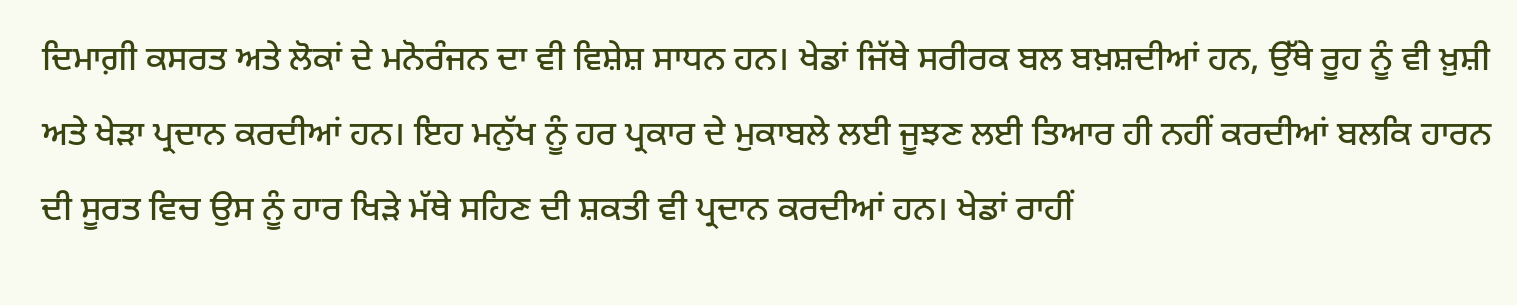ਦਿਮਾਗ਼ੀ ਕਸਰਤ ਅਤੇ ਲੋਕਾਂ ਦੇ ਮਨੋਰੰਜਨ ਦਾ ਵੀ ਵਿਸ਼ੇਸ਼ ਸਾਧਨ ਹਨ। ਖੇਡਾਂ ਜਿੱਥੇ ਸਰੀਰਕ ਬਲ ਬਖ਼ਸ਼ਦੀਆਂ ਹਨ, ਉੱਥੇ ਰੂਹ ਨੂੰ ਵੀ ਖ਼ੁਸ਼ੀ ਅਤੇ ਖੇੜਾ ਪ੍ਰਦਾਨ ਕਰਦੀਆਂ ਹਨ। ਇਹ ਮਨੁੱਖ ਨੂੰ ਹਰ ਪ੍ਰਕਾਰ ਦੇ ਮੁਕਾਬਲੇ ਲਈ ਜੂਝਣ ਲਈ ਤਿਆਰ ਹੀ ਨਹੀਂ ਕਰਦੀਆਂ ਬਲਕਿ ਹਾਰਨ ਦੀ ਸੂਰਤ ਵਿਚ ਉਸ ਨੂੰ ਹਾਰ ਖਿੜੇ ਮੱਥੇ ਸਹਿਣ ਦੀ ਸ਼ਕਤੀ ਵੀ ਪ੍ਰਦਾਨ ਕਰਦੀਆਂ ਹਨ। ਖੇਡਾਂ ਰਾਹੀਂ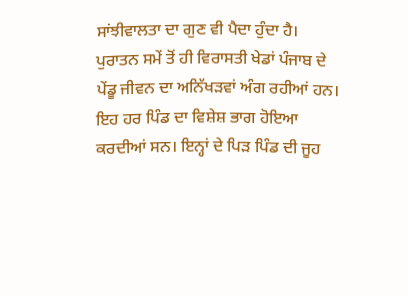ਸਾਂਝੀਵਾਲਤਾ ਦਾ ਗੁਣ ਵੀ ਪੈਦਾ ਹੁੰਦਾ ਹੈ।
ਪੁਰਾਤਨ ਸਮੇਂ ਤੋਂ ਹੀ ਵਿਰਾਸਤੀ ਖੇਡਾਂ ਪੰਜਾਬ ਦੇ ਪੇਂਡੂ ਜੀਵਨ ਦਾ ਅਨਿੱਖੜਵਾਂ ਅੰਗ ਰਹੀਆਂ ਹਨ। ਇਹ ਹਰ ਪਿੰਡ ਦਾ ਵਿਸ਼ੇਸ਼ ਭਾਗ ਹੋਇਆ ਕਰਦੀਆਂ ਸਨ। ਇਨ੍ਹਾਂ ਦੇ ਪਿੜ ਪਿੰਡ ਦੀ ਜੂਹ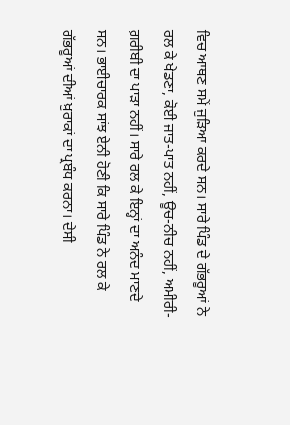ਵਿਚ ਆਥਣ ਸਮੇਂ ਜੁੜਿਆ ਕਰਦੇ ਸਨ। ਸਾਰੇ ਪਿੰਡ ਦੇ ਗੱਭਰੂਆਂ ਨੇ ਰਲ ਕੇ ਖੇਡਣਾ, ਕੋਈ ਜਾਤ-ਪਾਤ ਨਹੀਂ, ਊਚ-ਨੀਚ ਨਹੀਂ, ਅਮੀਰੀ-ਗ਼ਰੀਬੀ ਦਾ ਪਾੜਾ ਨਹੀਂ। ਸਾਰੇ ਰਲ ਕੇ ਇਨ੍ਹਾਂ ਦਾ ਅਨੰਦ ਮਾਣਦੇ ਸਨ। ਭਾਈਚਾਰਕ ਸਾਂਝ ਏਨੀ ਹੋਣੀ ਕਿ ਸਾਰੇ ਪਿੰਡ ਨੇ ਰਲ ਕੇ ਗੱਭਰੂਆਂ ਦੀਆਂ ਖ਼ੁਰਾਕਾਂ ਦਾ ਪ੍ਰਬੰਧ ਕਰਨਾ। ਦੇਸੀ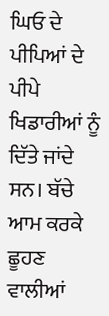ਘਿਓ ਦੇ ਪੀਪਿਆਂ ਦੇ ਪੀਪੇ ਖਿਡਾਰੀਆਂ ਨੂੰ ਦਿੱਤੇ ਜਾਂਦੇ ਸਨ। ਬੱਚੇ ਆਮ ਕਰਕੇ ਛੂਹਣ ਵਾਲੀਆਂ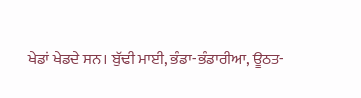ਖੇਡਾਂ ਖੇਡਦੇ ਸਨ। ਬੁੱਢੀ ਮਾਈ, ਭੰਡਾ-ਭੰਡਾਰੀਆ, ਊਠਤ-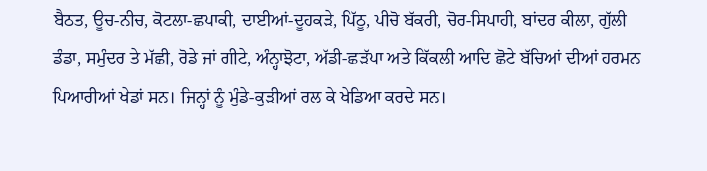ਬੈਠਤ, ਊਚ-ਨੀਚ, ਕੋਟਲਾ-ਛਪਾਕੀ, ਦਾਈਆਂ-ਦੂਹਕੜੇ, ਪਿੱਠੂ, ਪੀਚੋ ਬੱਕਰੀ, ਚੋਰ-ਸਿਪਾਹੀ, ਬਾਂਦਰ ਕੀਲਾ, ਗੁੱਲੀ ਡੰਡਾ, ਸਮੁੰਦਰ ਤੇ ਮੱਛੀ, ਰੋਡੇ ਜਾਂ ਗੀਟੇ, ਅੰਨ੍ਹਾਝੋਟਾ, ਅੱਡੀ-ਛੜੱਪਾ ਅਤੇ ਕਿੱਕਲੀ ਆਦਿ ਛੋਟੇ ਬੱਚਿਆਂ ਦੀਆਂ ਹਰਮਨ ਪਿਆਰੀਆਂ ਖੇਡਾਂ ਸਨ। ਜਿਨ੍ਹਾਂ ਨੂੰ ਮੁੰਡੇ-ਕੁੜੀਆਂ ਰਲ ਕੇ ਖੇਡਿਆ ਕਰਦੇ ਸਨ।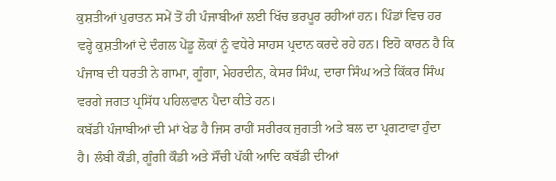ਕੁਸ਼ਤੀਆਂ ਪੁਰਾਤਨ ਸਮੇਂ ਤੋਂ ਹੀ ਪੰਜਾਬੀਆਂ ਲਈ ਖਿੱਚ ਭਰਪੂਰ ਰਹੀਆਂ ਹਨ। ਪਿੰਡਾਂ ਵਿਚ ਹਰ ਵਰ੍ਹੇ ਕੁਸ਼ਤੀਆਂ ਦੇ ਦੰਗਲ ਪੇਂਡੂ ਲੋਕਾਂ ਨੂੰ ਵਧੇਰੇ ਸਾਹਸ ਪ੍ਰਦਾਨ ਕਰਦੇ ਰਹੇ ਹਨ। ਇਹੋ ਕਾਰਨ ਹੈ ਕਿ ਪੰਜਾਬ ਦੀ ਧਰਤੀ ਨੇ ਗਾਮਾ, ਗੂੰਗਾ, ਮੇਹਰਦੀਨ, ਕੇਸਰ ਸਿੰਘ, ਦਾਰਾ ਸਿੰਘ ਅਤੇ ਕਿੱਕਰ ਸਿੰਘ ਵਰਗੇ ਜਗਤ ਪ੍ਰਸਿੱਧ ਪਹਿਲਵਾਨ ਪੈਦਾ ਕੀਤੇ ਹਨ।
ਕਬੱਡੀ ਪੰਜਾਬੀਆਂ ਦੀ ਮਾਂ ਖੇਡ ਹੈ ਜਿਸ ਰਾਹੀਂ ਸਰੀਰਕ ਜੁਗਤੀ ਅਤੇ ਬਲ ਦਾ ਪ੍ਰਗਟਾਵਾ ਹੁੰਦਾ ਹੈ। ਲੰਬੀ ਕੌਡੀ, ਗੂੰਗੀ ਕੌਡੀ ਅਤੇ ਸੌਂਚੀ ਪੱਕੀ ਆਦਿ ਕਬੱਡੀ ਦੀਆਂ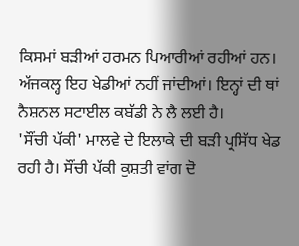ਕਿਸਮਾਂ ਬੜੀਆਂ ਹਰਮਨ ਪਿਆਰੀਆਂ ਰਹੀਆਂ ਹਨ। ਅੱਜਕਲ੍ਹ ਇਹ ਖੇਡੀਆਂ ਨਹੀਂ ਜਾਂਦੀਆਂ। ਇਨ੍ਹਾਂ ਦੀ ਥਾਂ ਨੈਸ਼ਨਲ ਸਟਾਈਲ ਕਬੱਡੀ ਨੇ ਲੈ ਲਈ ਹੈ।
'ਸੌਂਚੀ ਪੱਕੀ' ਮਾਲਵੇ ਦੇ ਇਲਾਕੇ ਦੀ ਬੜੀ ਪ੍ਰਸਿੱਧ ਖੇਡ ਰਹੀ ਹੈ। ਸੌਂਚੀ ਪੱਕੀ ਕੁਸ਼ਤੀ ਵਾਂਗ ਦੋ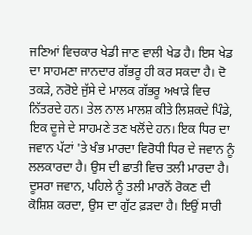ਜਣਿਆਂ ਵਿਚਕਾਰ ਖੇਡੀ ਜਾਣ ਵਾਲੀ ਖੇਡ ਹੈ। ਇਸ ਖੇਡ ਦਾ ਸਾਹਮਣਾ ਜਾਨਦਾਰ ਗੱਭਰੂ ਹੀ ਕਰ ਸਕਦਾ ਹੈ। ਦੋ ਤਕੜੇ, ਨਰੋਏ ਜੁੱਸੇ ਦੇ ਮਾਲਕ ਗੱਭਰੂ ਅਖਾੜੇ ਵਿਚ ਨਿੱਤਰਦੇ ਹਨ। ਤੇਲ ਨਾਲ ਮਾਲਸ਼ ਕੀਤੇ ਲਿਸ਼ਕਦੇ ਪਿੰਡੇ, ਇਕ ਦੂਜੇ ਦੇ ਸਾਹਮਣੇ ਤਣ ਖਲੋਂਦੇ ਹਨ। ਇਕ ਧਿਰ ਦਾ ਜਵਾਨ ਪੱਟਾਂ 'ਤੇ ਖੰਭ ਮਾਰਦਾ ਵਿਰੋਧੀ ਧਿਰ ਦੇ ਜਵਾਨ ਨੂੰ ਲਲਕਾਰਦਾ ਹੈ। ਉਸ ਦੀ ਛਾਤੀ ਵਿਚ ਤਲੀ ਮਾਰਦਾ ਹੈ। ਦੂਸਰਾ ਜਵਾਨ, ਪਹਿਲੇ ਨੂੰ ਤਲੀ ਮਾਰਨੋਂ ਰੋਕਣ ਦੀ ਕੋਸ਼ਿਸ਼ ਕਰਦਾ, ਉਸ ਦਾ ਗੁੱਟ ਫ਼ੜਦਾ ਹੈ। ਇਉਂ ਸਾਰੀ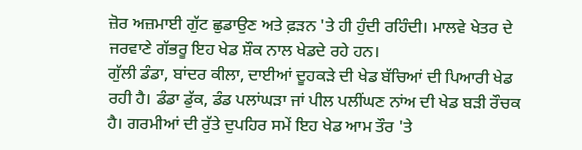ਜ਼ੋਰ ਅਜ਼ਮਾਈ ਗੁੱਟ ਛੁਡਾਉਣ ਅਤੇ ਫ਼ੜਨ 'ਤੇ ਹੀ ਹੁੰਦੀ ਰਹਿੰਦੀ। ਮਾਲਵੇ ਖੇਤਰ ਦੇ ਜਰਵਾਣੇ ਗੱਭਰੂ ਇਹ ਖੇਡ ਸ਼ੌਕ ਨਾਲ ਖੇਡਦੇ ਰਹੇ ਹਨ।
ਗੁੱਲੀ ਡੰਡਾ, ਬਾਂਦਰ ਕੀਲਾ, ਦਾਈਆਂ ਦੂਹਕੜੇ ਦੀ ਖੇਡ ਬੱਚਿਆਂ ਦੀ ਪਿਆਰੀ ਖੇਡ ਰਹੀ ਹੈ। ਡੰਡਾ ਡੁੱਕ, ਡੰਡ ਪਲਾਂਘੜਾ ਜਾਂ ਪੀਲ ਪਲੀਂਘਣ ਨਾਂਅ ਦੀ ਖੇਡ ਬੜੀ ਰੌਚਕ ਹੈ। ਗਰਮੀਆਂ ਦੀ ਰੁੱਤੇ ਦੁਪਹਿਰ ਸਮੇਂ ਇਹ ਖੇਡ ਆਮ ਤੌਰ 'ਤੇ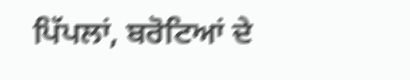ਪਿੱਪਲਾਂ, ਬਰੋਟਿਆਂ ਦੇ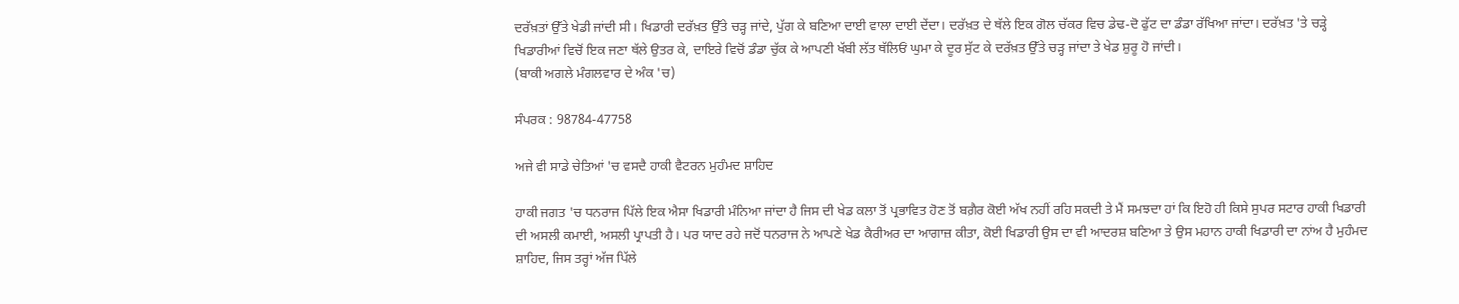ਦਰੱਖ਼ਤਾਂ ਉੱਤੇ ਖੇਡੀ ਜਾਂਦੀ ਸੀ। ਖਿਡਾਰੀ ਦਰੱਖ਼ਤ ਉੱਤੇ ਚੜ੍ਹ ਜਾਂਦੇ, ਪੁੱਗ ਕੇ ਬਣਿਆ ਦਾਈ ਵਾਲਾ ਦਾਈ ਦੇਂਦਾ। ਦਰੱਖ਼ਤ ਦੇ ਥੱਲੇ ਇਕ ਗੋਲ ਚੱਕਰ ਵਿਚ ਡੇਢ-ਦੋ ਫੁੱਟ ਦਾ ਡੰਡਾ ਰੱਖਿਆ ਜਾਂਦਾ। ਦਰੱਖ਼ਤ 'ਤੇ ਚੜ੍ਹੇ ਖਿਡਾਰੀਆਂ ਵਿਚੋਂ ਇਕ ਜਣਾ ਥੱਲੇ ਉਤਰ ਕੇ, ਦਾਇਰੇ ਵਿਚੋਂ ਡੰਡਾ ਚੁੱਕ ਕੇ ਆਪਣੀ ਖੱਬੀ ਲੱਤ ਥੱਲਿਓਂ ਘੁਮਾ ਕੇ ਦੂਰ ਸੁੱਟ ਕੇ ਦਰੱਖ਼ਤ ਉੱਤੇ ਚੜ੍ਹ ਜਾਂਦਾ ਤੇ ਖੇਡ ਸ਼ੁਰੂ ਹੋ ਜਾਂਦੀ।
(ਬਾਕੀ ਅਗਲੇ ਮੰਗਲਵਾਰ ਦੇ ਅੰਕ 'ਚ)

ਸੰਪਰਕ : 98784-47758

ਅਜੇ ਵੀ ਸਾਡੇ ਚੇਤਿਆਂ 'ਚ ਵਸਦੈ ਹਾਕੀ ਵੈਟਰਨ ਮੁਹੰਮਦ ਸ਼ਾਹਿਦ

ਹਾਕੀ ਜਗਤ 'ਚ ਧਨਰਾਜ ਪਿੱਲੇ ਇਕ ਐਸਾ ਖਿਡਾਰੀ ਮੰਨਿਆ ਜਾਂਦਾ ਹੈ ਜਿਸ ਦੀ ਖੇਡ ਕਲਾ ਤੋਂ ਪ੍ਰਭਾਵਿਤ ਹੋਣ ਤੋਂ ਬਗ਼ੈਰ ਕੋਈ ਅੱਖ ਨਹੀਂ ਰਹਿ ਸਕਦੀ ਤੇ ਮੈਂ ਸਮਝਦਾ ਹਾਂ ਕਿ ਇਹੋ ਹੀ ਕਿਸੇ ਸੁਪਰ ਸਟਾਰ ਹਾਕੀ ਖਿਡਾਰੀ ਦੀ ਅਸਲੀ ਕਮਾਈ, ਅਸਲੀ ਪ੍ਰਾਪਤੀ ਹੈ। ਪਰ ਯਾਦ ਰਹੇ ਜਦੋਂ ਧਨਰਾਜ ਨੇ ਆਪਣੇ ਖੇਡ ਕੈਰੀਅਰ ਦਾ ਆਗਾਜ਼ ਕੀਤਾ, ਕੋਈ ਖਿਡਾਰੀ ਉਸ ਦਾ ਵੀ ਆਦਰਸ਼ ਬਣਿਆ ਤੇ ਉਸ ਮਹਾਨ ਹਾਕੀ ਖਿਡਾਰੀ ਦਾ ਨਾਂਅ ਹੈ ਮੁਹੰਮਦ ਸ਼ਾਹਿਦ, ਜਿਸ ਤਰ੍ਹਾਂ ਅੱਜ ਪਿੱਲੇ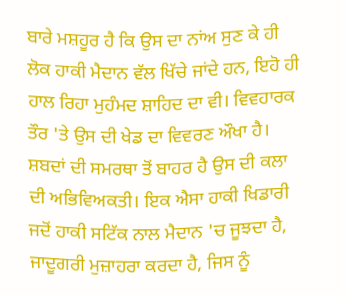ਬਾਰੇ ਮਸ਼ਹੂਰ ਹੈ ਕਿ ਉਸ ਦਾ ਨਾਂਅ ਸੁਣ ਕੇ ਹੀ ਲੋਕ ਹਾਕੀ ਮੈਦਾਨ ਵੱਲ ਖਿੱਚੇ ਜਾਂਦੇ ਹਨ, ਇਹੋ ਹੀ ਹਾਲ ਰਿਹਾ ਮੁਹੰਮਦ ਸ਼ਾਹਿਦ ਦਾ ਵੀ। ਵਿਵਹਾਰਕ ਤੌਰ 'ਤੇ ਉਸ ਦੀ ਖੇਡ ਦਾ ਵਿਵਰਣ ਔਖਾ ਹੈ। ਸ਼ਬਦਾਂ ਦੀ ਸਮਰਥਾ ਤੋਂ ਬਾਹਰ ਹੈ ਉਸ ਦੀ ਕਲਾ ਦੀ ਅਭਿਵਿਅਕਤੀ। ਇਕ ਐਸਾ ਹਾਕੀ ਖਿਡਾਰੀ ਜਦੋਂ ਹਾਕੀ ਸਟਿੱਕ ਨਾਲ ਮੈਦਾਨ 'ਚ ਜੂਝਦਾ ਹੈ, ਜਾਦੂਗਰੀ ਮੁਜ਼ਾਹਰਾ ਕਰਦਾ ਹੈ, ਜਿਸ ਨੂੰ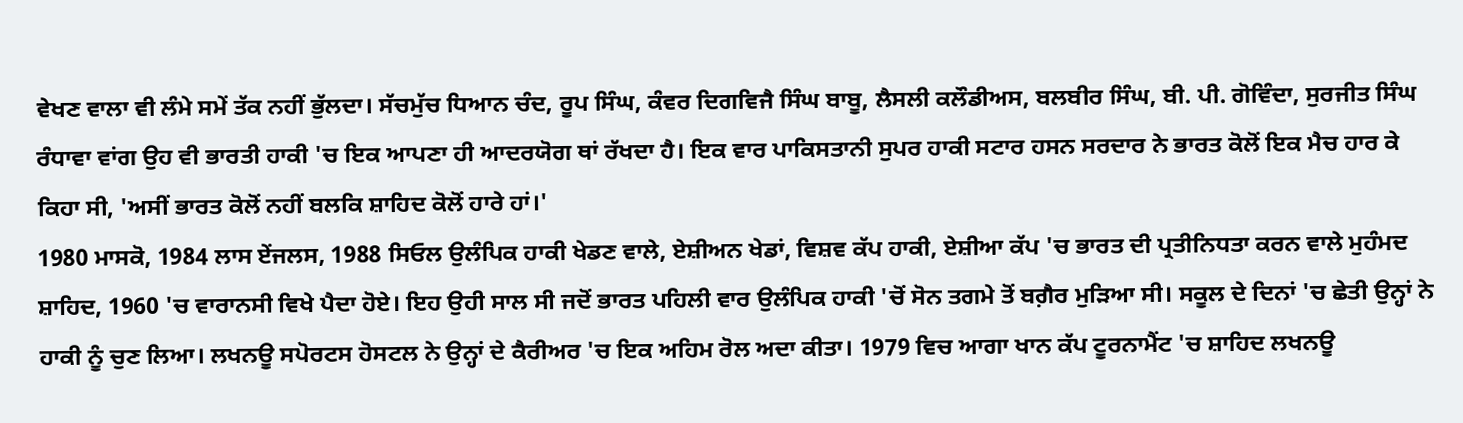ਵੇਖਣ ਵਾਲਾ ਵੀ ਲੰਮੇ ਸਮੇਂ ਤੱਕ ਨਹੀਂ ਭੁੱਲਦਾ। ਸੱਚਮੁੱਚ ਧਿਆਨ ਚੰਦ, ਰੂਪ ਸਿੰਘ, ਕੰਵਰ ਦਿਗਵਿਜੈ ਸਿੰਘ ਬਾਬੂ, ਲੈਸਲੀ ਕਲੌਡੀਅਸ, ਬਲਬੀਰ ਸਿੰਘ, ਬੀ. ਪੀ. ਗੋਵਿੰਦਾ, ਸੁਰਜੀਤ ਸਿੰਘ ਰੰਧਾਵਾ ਵਾਂਗ ਉਹ ਵੀ ਭਾਰਤੀ ਹਾਕੀ 'ਚ ਇਕ ਆਪਣਾ ਹੀ ਆਦਰਯੋਗ ਥਾਂ ਰੱਖਦਾ ਹੈ। ਇਕ ਵਾਰ ਪਾਕਿਸਤਾਨੀ ਸੁਪਰ ਹਾਕੀ ਸਟਾਰ ਹਸਨ ਸਰਦਾਰ ਨੇ ਭਾਰਤ ਕੋਲੋਂ ਇਕ ਮੈਚ ਹਾਰ ਕੇ ਕਿਹਾ ਸੀ, 'ਅਸੀਂ ਭਾਰਤ ਕੋਲੋਂ ਨਹੀਂ ਬਲਕਿ ਸ਼ਾਹਿਦ ਕੋਲੋਂ ਹਾਰੇ ਹਾਂ।'
1980 ਮਾਸਕੋ, 1984 ਲਾਸ ਏਂਜਲਸ, 1988 ਸਿਓਲ ਉਲੰਪਿਕ ਹਾਕੀ ਖੇਡਣ ਵਾਲੇ, ਏਸ਼ੀਅਨ ਖੇਡਾਂ, ਵਿਸ਼ਵ ਕੱਪ ਹਾਕੀ, ਏਸ਼ੀਆ ਕੱਪ 'ਚ ਭਾਰਤ ਦੀ ਪ੍ਰਤੀਨਿਧਤਾ ਕਰਨ ਵਾਲੇ ਮੁਹੰਮਦ ਸ਼ਾਹਿਦ, 1960 'ਚ ਵਾਰਾਨਸੀ ਵਿਖੇ ਪੈਦਾ ਹੋਏ। ਇਹ ਉਹੀ ਸਾਲ ਸੀ ਜਦੋਂ ਭਾਰਤ ਪਹਿਲੀ ਵਾਰ ਉਲੰਪਿਕ ਹਾਕੀ 'ਚੋਂ ਸੋਨ ਤਗਮੇ ਤੋਂ ਬਗ਼ੈਰ ਮੁੜਿਆ ਸੀ। ਸਕੂਲ ਦੇ ਦਿਨਾਂ 'ਚ ਛੇਤੀ ਉਨ੍ਹਾਂ ਨੇ ਹਾਕੀ ਨੂੰ ਚੁਣ ਲਿਆ। ਲਖਨਊ ਸਪੋਰਟਸ ਹੋਸਟਲ ਨੇ ਉਨ੍ਹਾਂ ਦੇ ਕੈਰੀਅਰ 'ਚ ਇਕ ਅਹਿਮ ਰੋਲ ਅਦਾ ਕੀਤਾ। 1979 ਵਿਚ ਆਗਾ ਖਾਨ ਕੱਪ ਟੂਰਨਾਮੈਂਟ 'ਚ ਸ਼ਾਹਿਦ ਲਖਨਊ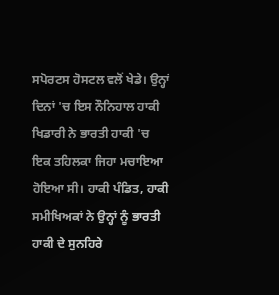ਸਪੋਰਟਸ ਹੋਸਟਲ ਵਲੋਂ ਖੇਡੇ। ਉਨ੍ਹਾਂ ਦਿਨਾਂ 'ਚ ਇਸ ਨੌਨਿਹਾਲ ਹਾਕੀ ਖਿਡਾਰੀ ਨੇ ਭਾਰਤੀ ਹਾਕੀ 'ਚ ਇਕ ਤਹਿਲਕਾ ਜਿਹਾ ਮਚਾਇਆ ਹੋਇਆ ਸੀ। ਹਾਕੀ ਪੰਡਿਤ, ਹਾਕੀ ਸਮੀਖਿਅਕਾਂ ਨੇ ਉਨ੍ਹਾਂ ਨੂੰ ਭਾਰਤੀ ਹਾਕੀ ਦੇ ਸੁਨਹਿਰੇ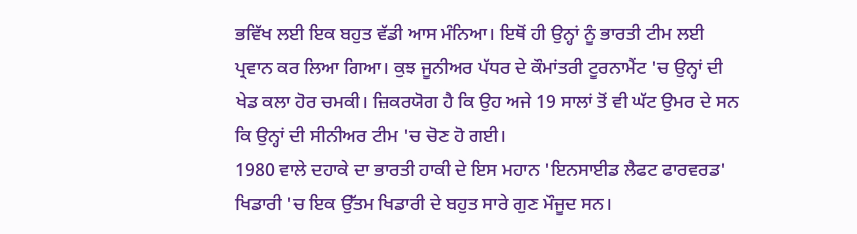ਭਵਿੱਖ ਲਈ ਇਕ ਬਹੁਤ ਵੱਡੀ ਆਸ ਮੰਨਿਆ। ਇਥੋਂ ਹੀ ਉਨ੍ਹਾਂ ਨੂੰ ਭਾਰਤੀ ਟੀਮ ਲਈ ਪ੍ਰਵਾਨ ਕਰ ਲਿਆ ਗਿਆ। ਕੁਝ ਜੂਨੀਅਰ ਪੱਧਰ ਦੇ ਕੌਮਾਂਤਰੀ ਟੂਰਨਾਮੈਂਟ 'ਚ ਉਨ੍ਹਾਂ ਦੀ ਖੇਡ ਕਲਾ ਹੋਰ ਚਮਕੀ। ਜ਼ਿਕਰਯੋਗ ਹੈ ਕਿ ਉਹ ਅਜੇ 19 ਸਾਲਾਂ ਤੋਂ ਵੀ ਘੱਟ ਉਮਰ ਦੇ ਸਨ ਕਿ ਉਨ੍ਹਾਂ ਦੀ ਸੀਨੀਅਰ ਟੀਮ 'ਚ ਚੋਣ ਹੋ ਗਈ।
1980 ਵਾਲੇ ਦਹਾਕੇ ਦਾ ਭਾਰਤੀ ਹਾਕੀ ਦੇ ਇਸ ਮਹਾਨ 'ਇਨਸਾਈਡ ਲੈਫਟ ਫਾਰਵਰਡ' ਖਿਡਾਰੀ 'ਚ ਇਕ ਉੱਤਮ ਖਿਡਾਰੀ ਦੇ ਬਹੁਤ ਸਾਰੇ ਗੁਣ ਮੌਜੂਦ ਸਨ।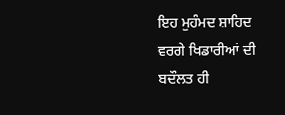ਇਹ ਮੁਹੰਮਦ ਸ਼ਾਹਿਦ ਵਰਗੇ ਖਿਡਾਰੀਆਂ ਦੀ ਬਦੌਲਤ ਹੀ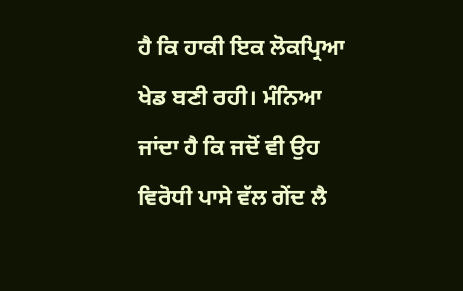ਹੈ ਕਿ ਹਾਕੀ ਇਕ ਲੋਕਪ੍ਰਿਆ ਖੇਡ ਬਣੀ ਰਹੀ। ਮੰਨਿਆ ਜਾਂਦਾ ਹੈ ਕਿ ਜਦੋਂ ਵੀ ਉਹ ਵਿਰੋਧੀ ਪਾਸੇ ਵੱਲ ਗੇਂਦ ਲੈ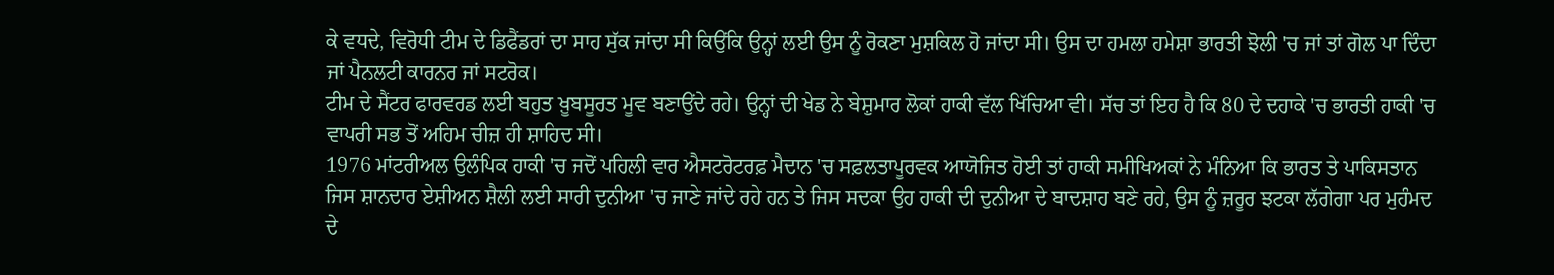ਕੇ ਵਧਦੇ, ਵਿਰੋਧੀ ਟੀਮ ਦੇ ਡਿਫੈਂਡਰਾਂ ਦਾ ਸਾਹ ਸੁੱਕ ਜਾਂਦਾ ਸੀ ਕਿਉਂਕਿ ਉਨ੍ਹਾਂ ਲਈ ਉਸ ਨੂੰ ਰੋਕਣਾ ਮੁਸ਼ਕਿਲ ਹੋ ਜਾਂਦਾ ਸੀ। ਉਸ ਦਾ ਹਮਲਾ ਹਮੇਸ਼ਾ ਭਾਰਤੀ ਝੋਲੀ 'ਚ ਜਾਂ ਤਾਂ ਗੋਲ ਪਾ ਦਿੰਦਾ ਜਾਂ ਪੈਨਲਟੀ ਕਾਰਨਰ ਜਾਂ ਸਟਰੋਕ।
ਟੀਮ ਦੇ ਸੈਂਟਰ ਫਾਰਵਰਡ ਲਈ ਬਹੁਤ ਖ਼ੂਬਸੂਰਤ ਮੂਵ ਬਣਾਉਂਦੇ ਰਹੇ। ਉਨ੍ਹਾਂ ਦੀ ਖੇਡ ਨੇ ਬੇਸ਼ੁਮਾਰ ਲੋਕਾਂ ਹਾਕੀ ਵੱਲ ਖਿੱਚਿਆ ਵੀ। ਸੱਚ ਤਾਂ ਇਹ ਹੈ ਕਿ 80 ਦੇ ਦਹਾਕੇ 'ਚ ਭਾਰਤੀ ਹਾਕੀ 'ਚ ਵਾਪਰੀ ਸਭ ਤੋਂ ਅਹਿਮ ਚੀਜ਼ ਹੀ ਸ਼ਾਹਿਦ ਸੀ।
1976 ਮਾਂਟਰੀਅਲ ਉਲੰਪਿਕ ਹਾਕੀ 'ਚ ਜਦੋਂ ਪਹਿਲੀ ਵਾਰ ਐਸਟਰੋਟਰਫ਼ ਮੈਦਾਨ 'ਚ ਸਫ਼ਲਤਾਪੂਰਵਕ ਆਯੋਜਿਤ ਹੋਈ ਤਾਂ ਹਾਕੀ ਸਮੀਖਿਅਕਾਂ ਨੇ ਮੰਨਿਆ ਕਿ ਭਾਰਤ ਤੇ ਪਾਕਿਸਤਾਨ ਜਿਸ ਸ਼ਾਨਦਾਰ ਏਸ਼ੀਅਨ ਸ਼ੈਲੀ ਲਈ ਸਾਰੀ ਦੁਨੀਆ 'ਚ ਜਾਣੇ ਜਾਂਦੇ ਰਹੇ ਹਨ ਤੇ ਜਿਸ ਸਦਕਾ ਉਹ ਹਾਕੀ ਦੀ ਦੁਨੀਆ ਦੇ ਬਾਦਸ਼ਾਹ ਬਣੇ ਰਹੇ, ਉਸ ਨੂੰ ਜ਼ਰੂਰ ਝਟਕਾ ਲੱਗੇਗਾ ਪਰ ਮੁਹੰਮਦ ਦੇ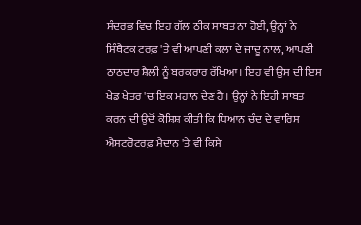ਸੰਦਰਭ ਵਿਚ ਇਹ ਗੱਲ ਠੀਕ ਸਾਬਤ ਨਾ ਹੋਈ, ਉਨ੍ਹਾਂ ਨੇ ਸਿੰਥੈਟਕ ਟਰਫ਼ 'ਤੇ ਵੀ ਆਪਣੀ ਕਲਾ ਦੇ ਜਾਦੂ ਨਾਲ, ਆਪਣੀ ਠਾਠਦਾਰ ਸ਼ੈਲੀ ਨੂੰ ਬਰਕਰਾਰ ਰੱਖਿਆ। ਇਹ ਵੀ ਉਸ ਦੀ ਇਸ ਖੇਡ ਖੇਤਰ 'ਚ ਇਕ ਮਹਾਨ ਦੇਣ ਹੈ। ਉਨ੍ਹਾਂ ਨੇ ਇਹੀ ਸਾਬਤ ਕਰਨ ਦੀ ਉਦੋਂ ਕੋਸ਼ਿਸ਼ ਕੀਤੀ ਕਿ ਧਿਆਨ ਚੰਦ ਦੇ ਵਾਰਿਸ ਐਸਟਰੋਟਰਫ਼ ਮੈਦਾਨ 'ਤੇ ਵੀ ਕਿਸੇ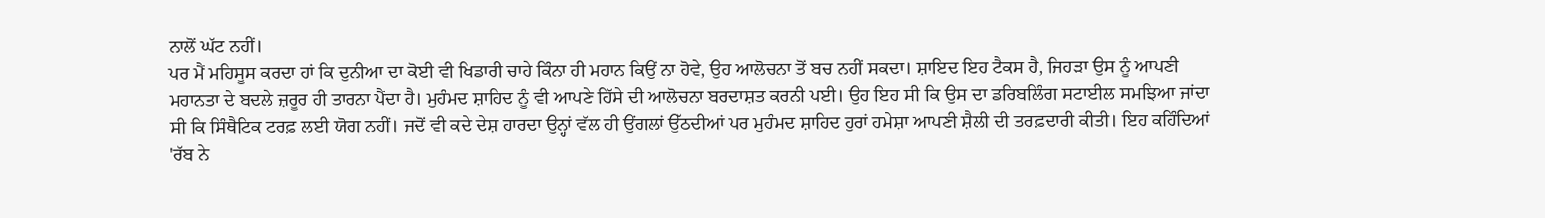ਨਾਲੋਂ ਘੱਟ ਨਹੀਂ।
ਪਰ ਮੈਂ ਮਹਿਸੂਸ ਕਰਦਾ ਹਾਂ ਕਿ ਦੁਨੀਆ ਦਾ ਕੋਈ ਵੀ ਖਿਡਾਰੀ ਚਾਹੇ ਕਿੰਨਾ ਹੀ ਮਹਾਨ ਕਿਉਂ ਨਾ ਹੋਵੇ, ਉਹ ਆਲੋਚਨਾ ਤੋਂ ਬਚ ਨਹੀਂ ਸਕਦਾ। ਸ਼ਾਇਦ ਇਹ ਟੈਕਸ ਹੈ, ਜਿਹੜਾ ਉਸ ਨੂੰ ਆਪਣੀ ਮਹਾਨਤਾ ਦੇ ਬਦਲੇ ਜ਼ਰੂਰ ਹੀ ਤਾਰਨਾ ਪੈਂਦਾ ਹੈ। ਮੁਹੰਮਦ ਸ਼ਾਹਿਦ ਨੂੰ ਵੀ ਆਪਣੇ ਹਿੱਸੇ ਦੀ ਆਲੋਚਨਾ ਬਰਦਾਸ਼ਤ ਕਰਨੀ ਪਈ। ਉਹ ਇਹ ਸੀ ਕਿ ਉਸ ਦਾ ਡਰਿਬਲਿੰਗ ਸਟਾਈਲ ਸਮਝਿਆ ਜਾਂਦਾ ਸੀ ਕਿ ਸਿੰਥੈਟਿਕ ਟਰਫ਼ ਲਈ ਯੋਗ ਨਹੀਂ। ਜਦੋਂ ਵੀ ਕਦੇ ਦੇਸ਼ ਹਾਰਦਾ ਉਨ੍ਹਾਂ ਵੱਲ ਹੀ ਉਂਗਲਾਂ ਉੱਠਦੀਆਂ ਪਰ ਮੁਹੰਮਦ ਸ਼ਾਹਿਦ ਹੁਰਾਂ ਹਮੇਸ਼ਾ ਆਪਣੀ ਸ਼ੈਲੀ ਦੀ ਤਰਫ਼ਦਾਰੀ ਕੀਤੀ। ਇਹ ਕਹਿੰਦਿਆਂ 'ਰੱਬ ਨੇ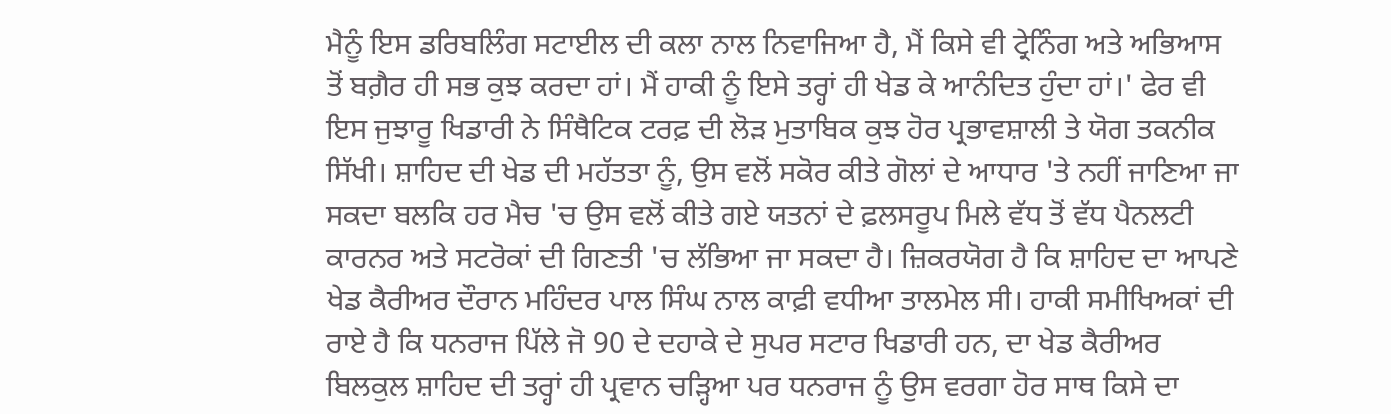ਮੈਨੂੰ ਇਸ ਡਰਿਬਲਿੰਗ ਸਟਾਈਲ ਦੀ ਕਲਾ ਨਾਲ ਨਿਵਾਜਿਆ ਹੈ, ਮੈਂ ਕਿਸੇ ਵੀ ਟ੍ਰੇਨਿੰਗ ਅਤੇ ਅਭਿਆਸ ਤੋਂ ਬਗ਼ੈਰ ਹੀ ਸਭ ਕੁਝ ਕਰਦਾ ਹਾਂ। ਮੈਂ ਹਾਕੀ ਨੂੰ ਇਸੇ ਤਰ੍ਹਾਂ ਹੀ ਖੇਡ ਕੇ ਆਨੰਦਿਤ ਹੁੰਦਾ ਹਾਂ।' ਫੇਰ ਵੀ ਇਸ ਜੁਝਾਰੂ ਖਿਡਾਰੀ ਨੇ ਸਿੰਥੈਟਿਕ ਟਰਫ਼ ਦੀ ਲੋੜ ਮੁਤਾਬਿਕ ਕੁਝ ਹੋਰ ਪ੍ਰਭਾਵਸ਼ਾਲੀ ਤੇ ਯੋਗ ਤਕਨੀਕ ਸਿੱਖੀ। ਸ਼ਾਹਿਦ ਦੀ ਖੇਡ ਦੀ ਮਹੱਤਤਾ ਨੂੰ, ਉਸ ਵਲੋਂ ਸਕੋਰ ਕੀਤੇ ਗੋਲਾਂ ਦੇ ਆਧਾਰ 'ਤੇ ਨਹੀਂ ਜਾਣਿਆ ਜਾ ਸਕਦਾ ਬਲਕਿ ਹਰ ਮੈਚ 'ਚ ਉਸ ਵਲੋਂ ਕੀਤੇ ਗਏ ਯਤਨਾਂ ਦੇ ਫ਼ਲਸਰੂਪ ਮਿਲੇ ਵੱਧ ਤੋਂ ਵੱਧ ਪੈਨਲਟੀ ਕਾਰਨਰ ਅਤੇ ਸਟਰੋਕਾਂ ਦੀ ਗਿਣਤੀ 'ਚ ਲੱਭਿਆ ਜਾ ਸਕਦਾ ਹੈ। ਜ਼ਿਕਰਯੋਗ ਹੈ ਕਿ ਸ਼ਾਹਿਦ ਦਾ ਆਪਣੇ ਖੇਡ ਕੈਰੀਅਰ ਦੌਰਾਨ ਮਹਿੰਦਰ ਪਾਲ ਸਿੰਘ ਨਾਲ ਕਾਫ਼ੀ ਵਧੀਆ ਤਾਲਮੇਲ ਸੀ। ਹਾਕੀ ਸਮੀਖਿਅਕਾਂ ਦੀ ਰਾਏ ਹੈ ਕਿ ਧਨਰਾਜ ਪਿੱਲੇ ਜੋ 90 ਦੇ ਦਹਾਕੇ ਦੇ ਸੁਪਰ ਸਟਾਰ ਖਿਡਾਰੀ ਹਨ, ਦਾ ਖੇਡ ਕੈਰੀਅਰ ਬਿਲਕੁਲ ਸ਼ਾਹਿਦ ਦੀ ਤਰ੍ਹਾਂ ਹੀ ਪ੍ਰਵਾਨ ਚੜ੍ਹਿਆ ਪਰ ਧਨਰਾਜ ਨੂੰ ਉਸ ਵਰਗਾ ਹੋਰ ਸਾਥ ਕਿਸੇ ਦਾ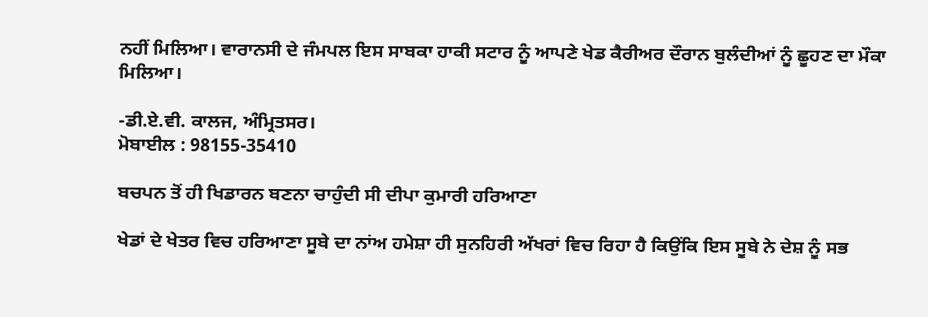ਨਹੀਂ ਮਿਲਿਆ। ਵਾਰਾਨਸੀ ਦੇ ਜੰਮਪਲ ਇਸ ਸਾਬਕਾ ਹਾਕੀ ਸਟਾਰ ਨੂੰ ਆਪਣੇ ਖੇਡ ਕੈਰੀਅਰ ਦੌਰਾਨ ਬੁਲੰਦੀਆਂ ਨੂੰ ਛੂਹਣ ਦਾ ਮੌਕਾ ਮਿਲਿਆ।

-ਡੀ.ਏ.ਵੀ. ਕਾਲਜ, ਅੰਮ੍ਰਿਤਸਰ।
ਮੋਬਾਈਲ : 98155-35410

ਬਚਪਨ ਤੋਂ ਹੀ ਖਿਡਾਰਨ ਬਣਨਾ ਚਾਹੁੰਦੀ ਸੀ ਦੀਪਾ ਕੁਮਾਰੀ ਹਰਿਆਣਾ

ਖੇਡਾਂ ਦੇ ਖੇਤਰ ਵਿਚ ਹਰਿਆਣਾ ਸੂਬੇ ਦਾ ਨਾਂਅ ਹਮੇਸ਼ਾ ਹੀ ਸੁਨਹਿਰੀ ਅੱਖਰਾਂ ਵਿਚ ਰਿਹਾ ਹੈ ਕਿਉਂਕਿ ਇਸ ਸੂਬੇ ਨੇ ਦੇਸ਼ ਨੂੰ ਸਭ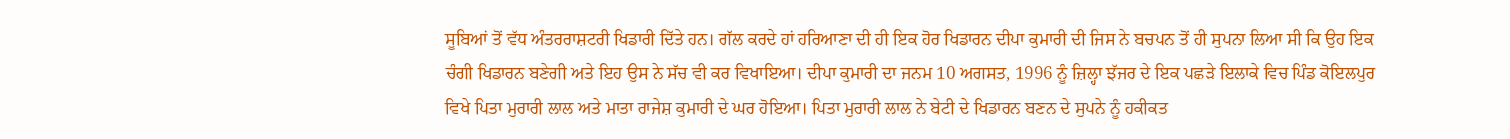ਸੂਬਿਆਂ ਤੋਂ ਵੱਧ ਅੰਤਰਰਾਸ਼ਟਰੀ ਖਿਡਾਰੀ ਦਿੱਤੇ ਹਨ। ਗੱਲ ਕਰਦੇ ਹਾਂ ਹਰਿਆਣਾ ਦੀ ਹੀ ਇਕ ਹੋਰ ਖਿਡਾਰਨ ਦੀਪਾ ਕੁਮਾਰੀ ਦੀ ਜਿਸ ਨੇ ਬਚਪਨ ਤੋਂ ਹੀ ਸੁਪਨਾ ਲਿਆ ਸੀ ਕਿ ਉਹ ਇਕ ਚੰਗੀ ਖਿਡਾਰਨ ਬਣੇਗੀ ਅਤੇ ਇਹ ਉਸ ਨੇ ਸੱਚ ਵੀ ਕਰ ਵਿਖਾਇਆ। ਦੀਪਾ ਕੁਮਾਰੀ ਦਾ ਜਨਮ 10 ਅਗਸਤ, 1996 ਨੂੰ ਜ਼ਿਲ੍ਹਾ ਝੱਜਰ ਦੇ ਇਕ ਪਛੜੇ ਇਲਾਕੇ ਵਿਚ ਪਿੰਡ ਕੋਇਲਪੁਰ ਵਿਖੇ ਪਿਤਾ ਮੁਰਾਰੀ ਲਾਲ ਅਤੇ ਮਾਤਾ ਰਾਜੇਸ਼ ਕੁਮਾਰੀ ਦੇ ਘਰ ਹੋਇਆ। ਪਿਤਾ ਮੁਰਾਰੀ ਲਾਲ ਨੇ ਬੇਟੀ ਦੇ ਖਿਡਾਰਨ ਬਣਨ ਦੇ ਸੁਪਨੇ ਨੂੰ ਹਕੀਕਤ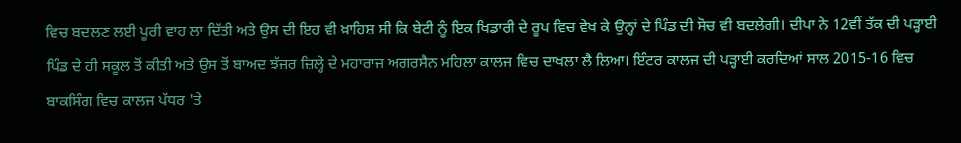ਵਿਚ ਬਦਲਣ ਲਈ ਪੂਰੀ ਵਾਹ ਲਾ ਦਿੱਤੀ ਅਤੇ ਉਸ ਦੀ ਇਹ ਵੀ ਖ਼ਾਹਿਸ਼ ਸੀ ਕਿ ਬੇਟੀ ਨੂੰ ਇਕ ਖਿਡਾਰੀ ਦੇ ਰੂਪ ਵਿਚ ਵੇਖ ਕੇ ਉਨ੍ਹਾਂ ਦੇ ਪਿੰਡ ਦੀ ਸੋਚ ਵੀ ਬਦਲੇਗੀ। ਦੀਪਾ ਨੇ 12ਵੀਂ ਤੱਕ ਦੀ ਪੜ੍ਹਾਈ ਪਿੰਡ ਦੇ ਹੀ ਸਕੂਲ ਤੋਂ ਕੀਤੀ ਅਤੇ ਉਸ ਤੋਂ ਬਾਅਦ ਝੱਜਰ ਜ਼ਿਲ੍ਹੇ ਦੇ ਮਹਾਰਾਜ ਅਗਰਸੈਨ ਮਹਿਲਾ ਕਾਲਜ ਵਿਚ ਦਾਖਲਾ ਲੈ ਲਿਆ। ਇੰਟਰ ਕਾਲਜ ਦੀ ਪੜ੍ਹਾਈ ਕਰਦਿਆਂ ਸਾਲ 2015-16 ਵਿਚ ਬਾਕਸਿੰਗ ਵਿਚ ਕਾਲਜ ਪੱਧਰ 'ਤੇ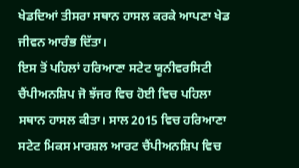ਖੇਡਦਿਆਂ ਤੀਸਰਾ ਸਥਾਨ ਹਾਸਲ ਕਰਕੇ ਆਪਣਾ ਖੇਡ ਜੀਵਨ ਆਰੰਭ ਦਿੱਤਾ।
ਇਸ ਤੋਂ ਪਹਿਲਾਂ ਹਰਿਆਣਾ ਸਟੇਟ ਯੂਨੀਵਰਸਿਟੀ ਚੈਂਪੀਅਨਸ਼ਿਪ ਜੋ ਝੱਜਰ ਵਿਚ ਹੋਈ ਵਿਚ ਪਹਿਲਾ ਸਥਾਨ ਹਾਸਲ ਕੀਤਾ। ਸਾਲ 2015 ਵਿਚ ਹਰਿਆਣਾ ਸਟੇਟ ਮਿਕਸ ਮਾਰਸ਼ਲ ਆਰਟ ਚੈਂਪੀਅਨਸ਼ਿਪ ਵਿਚ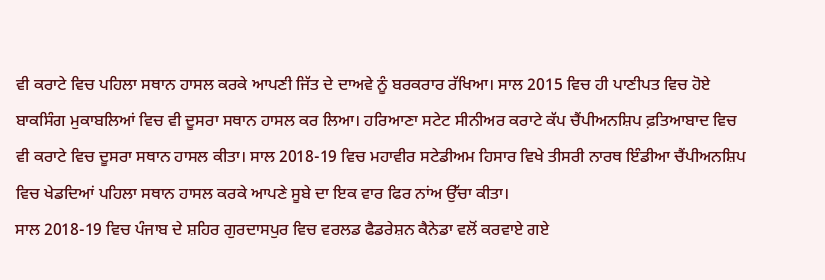ਵੀ ਕਰਾਟੇ ਵਿਚ ਪਹਿਲਾ ਸਥਾਨ ਹਾਸਲ ਕਰਕੇ ਆਪਣੀ ਜਿੱਤ ਦੇ ਦਾਅਵੇ ਨੂੰ ਬਰਕਰਾਰ ਰੱਖਿਆ। ਸਾਲ 2015 ਵਿਚ ਹੀ ਪਾਣੀਪਤ ਵਿਚ ਹੋਏ ਬਾਕਸਿੰਗ ਮੁਕਾਬਲਿਆਂ ਵਿਚ ਵੀ ਦੂਸਰਾ ਸਥਾਨ ਹਾਸਲ ਕਰ ਲਿਆ। ਹਰਿਆਣਾ ਸਟੇਟ ਸੀਨੀਅਰ ਕਰਾਟੇ ਕੱਪ ਚੈਂਪੀਅਨਸ਼ਿਪ ਫ਼ਤਿਆਬਾਦ ਵਿਚ ਵੀ ਕਰਾਟੇ ਵਿਚ ਦੂਸਰਾ ਸਥਾਨ ਹਾਸਲ ਕੀਤਾ। ਸਾਲ 2018-19 ਵਿਚ ਮਹਾਵੀਰ ਸਟੇਡੀਅਮ ਹਿਸਾਰ ਵਿਖੇ ਤੀਸਰੀ ਨਾਰਥ ਇੰਡੀਆ ਚੈਂਪੀਅਨਸ਼ਿਪ ਵਿਚ ਖੇਡਦਿਆਂ ਪਹਿਲਾ ਸਥਾਨ ਹਾਸਲ ਕਰਕੇ ਆਪਣੇ ਸੂਬੇ ਦਾ ਇਕ ਵਾਰ ਫਿਰ ਨਾਂਅ ਉੱਚਾ ਕੀਤਾ।
ਸਾਲ 2018-19 ਵਿਚ ਪੰਜਾਬ ਦੇ ਸ਼ਹਿਰ ਗੁਰਦਾਸਪੁਰ ਵਿਚ ਵਰਲਡ ਫੈਡਰੇਸ਼ਨ ਕੈਨੇਡਾ ਵਲੋਂ ਕਰਵਾਏ ਗਏ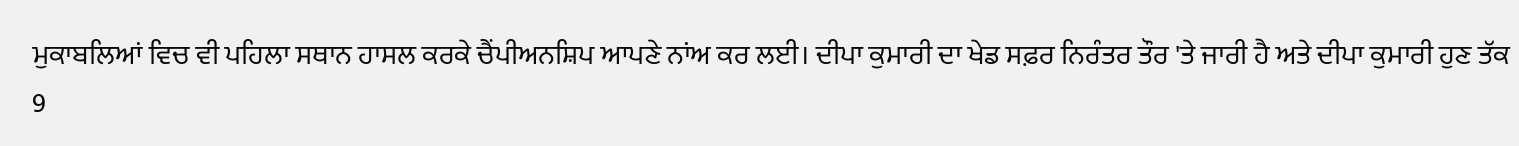ਮੁਕਾਬਲਿਆਂ ਵਿਚ ਵੀ ਪਹਿਲਾ ਸਥਾਨ ਹਾਸਲ ਕਰਕੇ ਚੈਂਪੀਅਨਸ਼ਿਪ ਆਪਣੇ ਨਾਂਅ ਕਰ ਲਈ। ਦੀਪਾ ਕੁਮਾਰੀ ਦਾ ਖੇਡ ਸਫ਼ਰ ਨਿਰੰਤਰ ਤੌਰ 'ਤੇ ਜਾਰੀ ਹੈ ਅਤੇ ਦੀਪਾ ਕੁਮਾਰੀ ਹੁਣ ਤੱਕ 9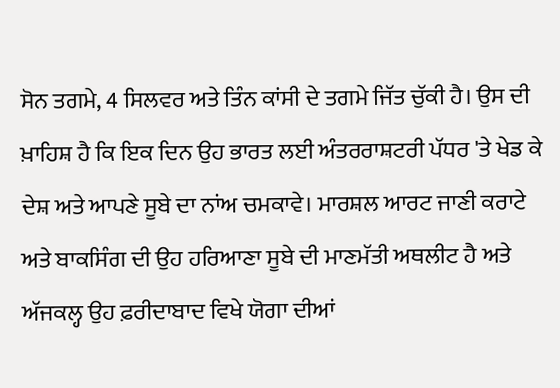ਸੋਨ ਤਗਮੇ, 4 ਸਿਲਵਰ ਅਤੇ ਤਿੰਨ ਕਾਂਸੀ ਦੇ ਤਗਮੇ ਜਿੱਤ ਚੁੱਕੀ ਹੈ। ਉਸ ਦੀ ਖ਼ਾਹਿਸ਼ ਹੈ ਕਿ ਇਕ ਦਿਨ ਉਹ ਭਾਰਤ ਲਈ ਅੰਤਰਰਾਸ਼ਟਰੀ ਪੱਧਰ 'ਤੇ ਖੇਡ ਕੇ ਦੇਸ਼ ਅਤੇ ਆਪਣੇ ਸੂਬੇ ਦਾ ਨਾਂਅ ਚਮਕਾਵੇ। ਮਾਰਸ਼ਲ ਆਰਟ ਜਾਣੀ ਕਰਾਟੇ ਅਤੇ ਬਾਕਸਿੰਗ ਦੀ ਉਹ ਹਰਿਆਣਾ ਸੂਬੇ ਦੀ ਮਾਣਮੱਤੀ ਅਥਲੀਟ ਹੈ ਅਤੇ ਅੱਜਕਲ੍ਹ ਉਹ ਫ਼ਰੀਦਾਬਾਦ ਵਿਖੇ ਯੋਗਾ ਦੀਆਂ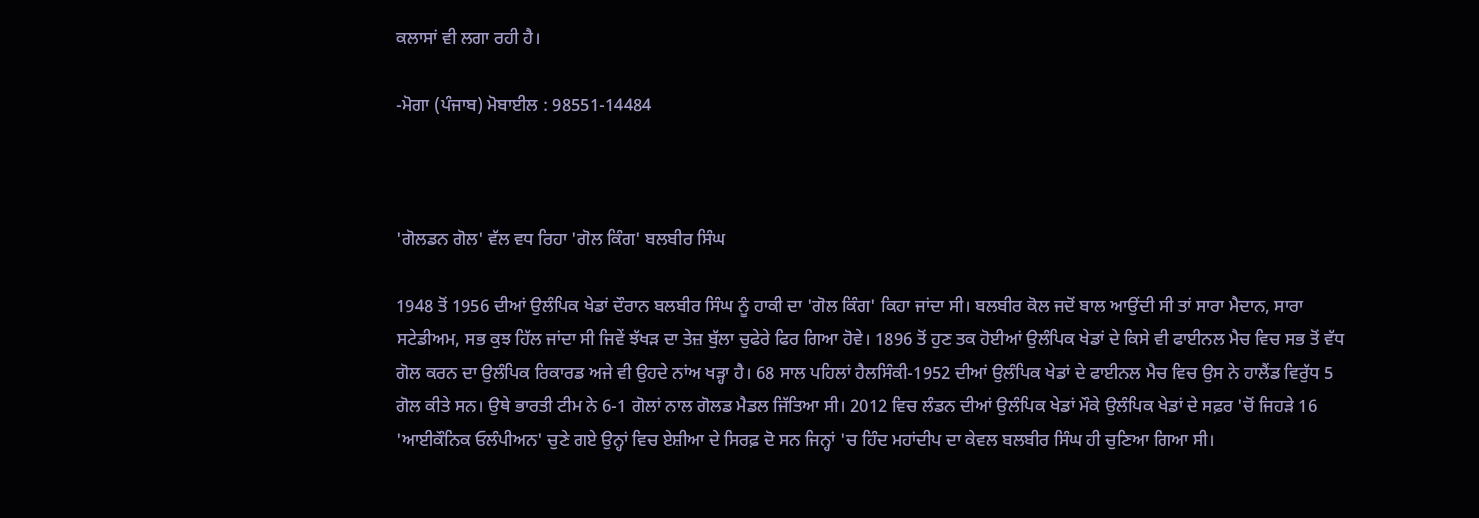ਕਲਾਸਾਂ ਵੀ ਲਗਾ ਰਹੀ ਹੈ।

-ਮੋਗਾ (ਪੰਜਾਬ) ਮੋਬਾਈਲ : 98551-14484



'ਗੋਲਡਨ ਗੋਲ' ਵੱਲ ਵਧ ਰਿਹਾ 'ਗੋਲ ਕਿੰਗ' ਬਲਬੀਰ ਸਿੰਘ

1948 ਤੋਂ 1956 ਦੀਆਂ ਉਲੰਪਿਕ ਖੇਡਾਂ ਦੌਰਾਨ ਬਲਬੀਰ ਸਿੰਘ ਨੂੰ ਹਾਕੀ ਦਾ 'ਗੋਲ ਕਿੰਗ' ਕਿਹਾ ਜਾਂਦਾ ਸੀ। ਬਲਬੀਰ ਕੋਲ ਜਦੋਂ ਬਾਲ ਆਉਂਦੀ ਸੀ ਤਾਂ ਸਾਰਾ ਮੈਦਾਨ, ਸਾਰਾ ਸਟੇਡੀਅਮ, ਸਭ ਕੁਝ ਹਿੱਲ ਜਾਂਦਾ ਸੀ ਜਿਵੇਂ ਝੱਖੜ ਦਾ ਤੇਜ਼ ਬੁੱਲਾ ਚੁਫੇਰੇ ਫਿਰ ਗਿਆ ਹੋਵੇ। 1896 ਤੋਂ ਹੁਣ ਤਕ ਹੋਈਆਂ ਉਲੰਪਿਕ ਖੇਡਾਂ ਦੇ ਕਿਸੇ ਵੀ ਫਾਈਨਲ ਮੈਚ ਵਿਚ ਸਭ ਤੋਂ ਵੱਧ ਗੋਲ ਕਰਨ ਦਾ ਉਲੰਪਿਕ ਰਿਕਾਰਡ ਅਜੇ ਵੀ ਉਹਦੇ ਨਾਂਅ ਖੜ੍ਹਾ ਹੈ। 68 ਸਾਲ ਪਹਿਲਾਂ ਹੈਲਸਿੰਕੀ-1952 ਦੀਆਂ ਉਲੰਪਿਕ ਖੇਡਾਂ ਦੇ ਫਾਈਨਲ ਮੈਚ ਵਿਚ ਉਸ ਨੇ ਹਾਲੈਂਡ ਵਿਰੁੱਧ 5 ਗੋਲ ਕੀਤੇ ਸਨ। ਉਥੇ ਭਾਰਤੀ ਟੀਮ ਨੇ 6-1 ਗੋਲਾਂ ਨਾਲ ਗੋਲਡ ਮੈਡਲ ਜਿੱਤਿਆ ਸੀ। 2012 ਵਿਚ ਲੰਡਨ ਦੀਆਂ ਉਲੰਪਿਕ ਖੇਡਾਂ ਮੌਕੇ ਉਲੰਪਿਕ ਖੇਡਾਂ ਦੇ ਸਫ਼ਰ 'ਚੋਂ ਜਿਹੜੇ 16 'ਆਈਕੌਨਿਕ ਓਲੰਪੀਅਨ' ਚੁਣੇ ਗਏ ਉਨ੍ਹਾਂ ਵਿਚ ਏਸ਼ੀਆ ਦੇ ਸਿਰਫ਼ ਦੋ ਸਨ ਜਿਨ੍ਹਾਂ 'ਚ ਹਿੰਦ ਮਹਾਂਦੀਪ ਦਾ ਕੇਵਲ ਬਲਬੀਰ ਸਿੰਘ ਹੀ ਚੁਣਿਆ ਗਿਆ ਸੀ।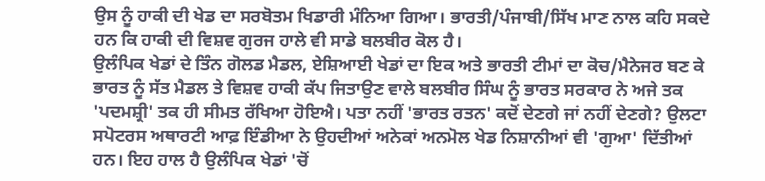ਉਸ ਨੂੰ ਹਾਕੀ ਦੀ ਖੇਡ ਦਾ ਸਰਬੋਤਮ ਖਿਡਾਰੀ ਮੰਨਿਆ ਗਿਆ। ਭਾਰਤੀ/ਪੰਜਾਬੀ/ਸਿੱਖ ਮਾਣ ਨਾਲ ਕਹਿ ਸਕਦੇ ਹਨ ਕਿ ਹਾਕੀ ਦੀ ਵਿਸ਼ਵ ਗੁਰਜ ਹਾਲੇ ਵੀ ਸਾਡੇ ਬਲਬੀਰ ਕੋਲ ਹੈ।
ਉਲੰਪਿਕ ਖੇਡਾਂ ਦੇ ਤਿੰਨ ਗੋਲਡ ਮੈਡਲ, ਏਸ਼ਿਆਈ ਖੇਡਾਂ ਦਾ ਇਕ ਅਤੇ ਭਾਰਤੀ ਟੀਮਾਂ ਦਾ ਕੋਚ/ਮੈਨੇਜਰ ਬਣ ਕੇ ਭਾਰਤ ਨੂੰ ਸੱਤ ਮੈਡਲ ਤੇ ਵਿਸ਼ਵ ਹਾਕੀ ਕੱਪ ਜਿਤਾਉਣ ਵਾਲੇ ਬਲਬੀਰ ਸਿੰਘ ਨੂੰ ਭਾਰਤ ਸਰਕਾਰ ਨੇ ਅਜੇ ਤਕ 'ਪਦਮਸ਼੍ਰੀ' ਤਕ ਹੀ ਸੀਮਤ ਰੱਖਿਆ ਹੋਇਐ। ਪਤਾ ਨਹੀਂ 'ਭਾਰਤ ਰਤਨ' ਕਦੋਂ ਦੇਣਗੇ ਜਾਂ ਨਹੀਂ ਦੇਣਗੇ? ਉਲਟਾ ਸਪੋਟਰਸ ਅਥਾਰਟੀ ਆਫ਼ ਇੰਡੀਆ ਨੇ ਉਹਦੀਆਂ ਅਨੇਕਾਂ ਅਨਮੋਲ ਖੇਡ ਨਿਸ਼ਾਨੀਆਂ ਵੀ 'ਗੁਆ' ਦਿੱਤੀਆਂ ਹਨ। ਇਹ ਹਾਲ ਹੈ ਉਲੰਪਿਕ ਖੇਡਾਂ 'ਚੋਂ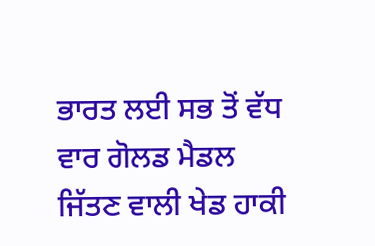ਭਾਰਤ ਲਈ ਸਭ ਤੋਂ ਵੱਧ ਵਾਰ ਗੋਲਡ ਮੈਡਲ ਜਿੱਤਣ ਵਾਲੀ ਖੇਡ ਹਾਕੀ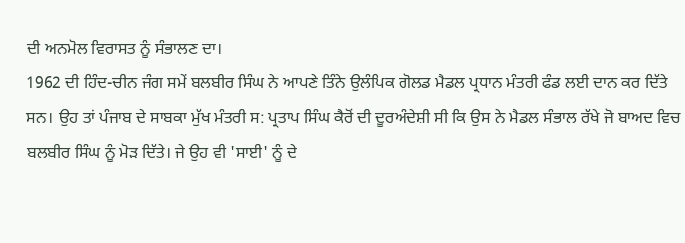ਦੀ ਅਨਮੋਲ ਵਿਰਾਸਤ ਨੂੰ ਸੰਭਾਲਣ ਦਾ।
1962 ਦੀ ਹਿੰਦ-ਚੀਨ ਜੰਗ ਸਮੇਂ ਬਲਬੀਰ ਸਿੰਘ ਨੇ ਆਪਣੇ ਤਿੰਨੇ ਉਲੰਪਿਕ ਗੋਲਡ ਮੈਡਲ ਪ੍ਰਧਾਨ ਮੰਤਰੀ ਫੰਡ ਲਈ ਦਾਨ ਕਰ ਦਿੱਤੇ ਸਨ। ਉਹ ਤਾਂ ਪੰਜਾਬ ਦੇ ਸਾਬਕਾ ਮੁੱਖ ਮੰਤਰੀ ਸ: ਪ੍ਰਤਾਪ ਸਿੰਘ ਕੈਰੋਂ ਦੀ ਦੂਰਅੰਦੇਸ਼ੀ ਸੀ ਕਿ ਉਸ ਨੇ ਮੈਡਲ ਸੰਭਾਲ ਰੱਖੇ ਜੋ ਬਾਅਦ ਵਿਚ ਬਲਬੀਰ ਸਿੰਘ ਨੂੰ ਮੋੜ ਦਿੱਤੇ। ਜੇ ਉਹ ਵੀ 'ਸਾਈ' ਨੂੰ ਦੇ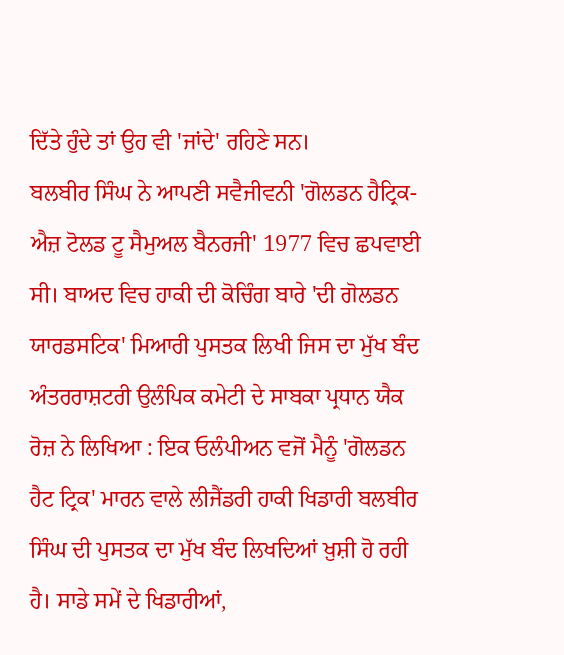ਦਿੱਤੇ ਹੁੰਦੇ ਤਾਂ ਉਹ ਵੀ 'ਜਾਂਦੇ' ਰਹਿਣੇ ਸਨ।
ਬਲਬੀਰ ਸਿੰਘ ਨੇ ਆਪਣੀ ਸਵੈਜੀਵਨੀ 'ਗੋਲਡਨ ਹੈਟ੍ਰਿਕ-ਐਜ਼ ਟੋਲਡ ਟੂ ਸੈਮੁਅਲ ਬੈਨਰਜੀ' 1977 ਵਿਚ ਛਪਵਾਈ ਸੀ। ਬਾਅਦ ਵਿਚ ਹਾਕੀ ਦੀ ਕੋਚਿੰਗ ਬਾਰੇ 'ਦੀ ਗੋਲਡਨ ਯਾਰਡਸਟਿਕ' ਮਿਆਰੀ ਪੁਸਤਕ ਲਿਖੀ ਜਿਸ ਦਾ ਮੁੱਖ ਬੰਦ ਅੰਤਰਰਾਸ਼ਟਰੀ ਉਲੰਪਿਕ ਕਮੇਟੀ ਦੇ ਸਾਬਕਾ ਪ੍ਰਧਾਨ ਯੈਕ ਰੋਜ਼ ਨੇ ਲਿਖਿਆ : ਇਕ ਓਲੰਪੀਅਨ ਵਜੋਂ ਮੈਨੂੰ 'ਗੋਲਡਨ ਹੈਟ ਟ੍ਰਿਕ' ਮਾਰਨ ਵਾਲੇ ਲੀਜੈਂਡਰੀ ਹਾਕੀ ਖਿਡਾਰੀ ਬਲਬੀਰ ਸਿੰਘ ਦੀ ਪੁਸਤਕ ਦਾ ਮੁੱਖ ਬੰਦ ਲਿਖਦਿਆਂ ਖ਼ੁਸ਼ੀ ਹੋ ਰਹੀ ਹੈ। ਸਾਡੇ ਸਮੇਂ ਦੇ ਖਿਡਾਰੀਆਂ,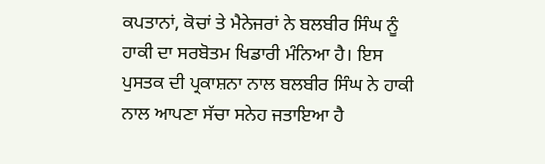ਕਪਤਾਨਾਂ, ਕੋਚਾਂ ਤੇ ਮੈਨੇਜਰਾਂ ਨੇ ਬਲਬੀਰ ਸਿੰਘ ਨੂੰ ਹਾਕੀ ਦਾ ਸਰਬੋਤਮ ਖਿਡਾਰੀ ਮੰਨਿਆ ਹੈ। ਇਸ ਪੁਸਤਕ ਦੀ ਪ੍ਰਕਾਸ਼ਨਾ ਨਾਲ ਬਲਬੀਰ ਸਿੰਘ ਨੇ ਹਾਕੀ ਨਾਲ ਆਪਣਾ ਸੱਚਾ ਸਨੇਹ ਜਤਾਇਆ ਹੈ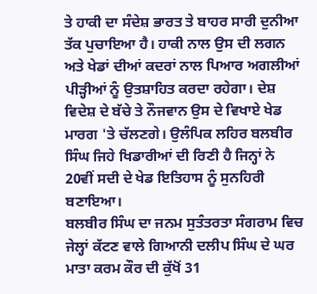ਤੇ ਹਾਕੀ ਦਾ ਸੰਦੇਸ਼ ਭਾਰਤ ਤੇ ਬਾਹਰ ਸਾਰੀ ਦੁਨੀਆ ਤੱਕ ਪੁਚਾਇਆ ਹੈ। ਹਾਕੀ ਨਾਲ ਉਸ ਦੀ ਲਗਨ ਅਤੇ ਖੇਡਾਂ ਦੀਆਂ ਕਦਰਾਂ ਨਾਲ ਪਿਆਰ ਅਗਲੀਆਂ ਪੀੜ੍ਹੀਆਂ ਨੂੰ ਉਤਸ਼ਾਹਿਤ ਕਰਦਾ ਰਹੇਗਾ। ਦੇਸ਼ ਵਿਦੇਸ਼ ਦੇ ਬੱਚੇ ਤੇ ਨੌਜਵਾਨ ਉਸ ਦੇ ਵਿਖਾਏ ਖੇਡ ਮਾਰਗ 'ਤੇ ਚੱਲਣਗੇ। ਉਲੰਪਿਕ ਲਹਿਰ ਬਲਬੀਰ ਸਿੰਘ ਜਿਹੇ ਖਿਡਾਰੀਆਂ ਦੀ ਰਿਣੀ ਹੈ ਜਿਨ੍ਹਾਂ ਨੇ 20ਵੀਂ ਸਦੀ ਦੇ ਖੇਡ ਇਤਿਹਾਸ ਨੂੰ ਸੁਨਹਿਰੀ ਬਣਾਇਆ।
ਬਲਬੀਰ ਸਿੰਘ ਦਾ ਜਨਮ ਸੁਤੰਤਰਤਾ ਸੰਗਰਾਮ ਵਿਚ ਜੇਲ੍ਹਾਂ ਕੱਟਣ ਵਾਲੇ ਗਿਆਨੀ ਦਲੀਪ ਸਿੰਘ ਦੇ ਘਰ ਮਾਤਾ ਕਰਮ ਕੌਰ ਦੀ ਕੁੱਖੋਂ 31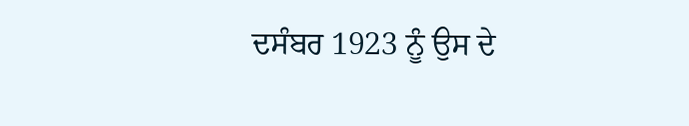ਦਸੰਬਰ 1923 ਨੂੰ ਉਸ ਦੇ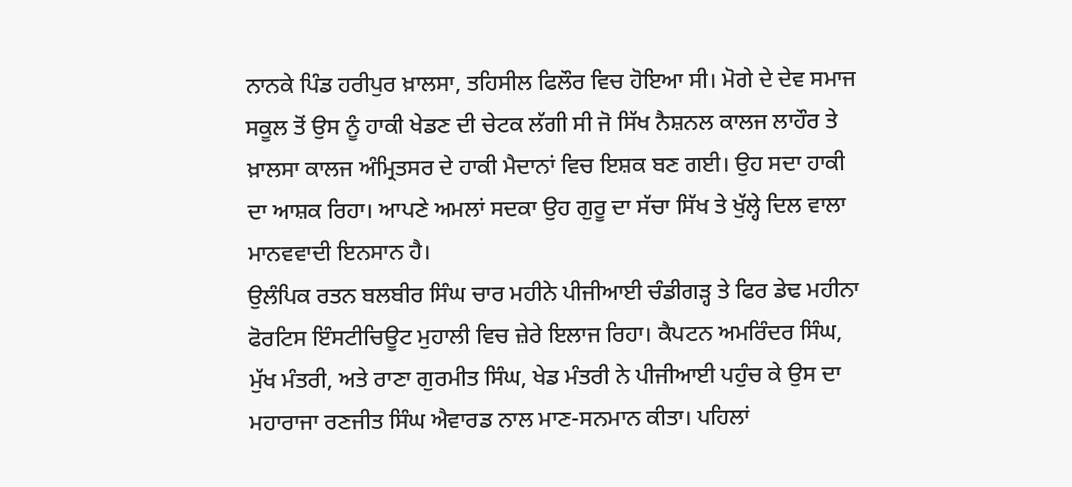ਨਾਨਕੇ ਪਿੰਡ ਹਰੀਪੁਰ ਖ਼ਾਲਸਾ, ਤਹਿਸੀਲ ਫਿਲੌਰ ਵਿਚ ਹੋਇਆ ਸੀ। ਮੋਗੇ ਦੇ ਦੇਵ ਸਮਾਜ ਸਕੂਲ ਤੋਂ ਉਸ ਨੂੰ ਹਾਕੀ ਖੇਡਣ ਦੀ ਚੇਟਕ ਲੱਗੀ ਸੀ ਜੋ ਸਿੱਖ ਨੈਸ਼ਨਲ ਕਾਲਜ ਲਾਹੌਰ ਤੇ ਖ਼ਾਲਸਾ ਕਾਲਜ ਅੰਮ੍ਰਿਤਸਰ ਦੇ ਹਾਕੀ ਮੈਦਾਨਾਂ ਵਿਚ ਇਸ਼ਕ ਬਣ ਗਈ। ਉਹ ਸਦਾ ਹਾਕੀ ਦਾ ਆਸ਼ਕ ਰਿਹਾ। ਆਪਣੇ ਅਮਲਾਂ ਸਦਕਾ ਉਹ ਗੁਰੂ ਦਾ ਸੱਚਾ ਸਿੱਖ ਤੇ ਖੁੱਲ੍ਹੇ ਦਿਲ ਵਾਲਾ ਮਾਨਵਵਾਦੀ ਇਨਸਾਨ ਹੈ।
ਉਲੰਪਿਕ ਰਤਨ ਬਲਬੀਰ ਸਿੰਘ ਚਾਰ ਮਹੀਨੇ ਪੀਜੀਆਈ ਚੰਡੀਗੜ੍ਹ ਤੇ ਫਿਰ ਡੇਢ ਮਹੀਨਾ ਫੋਰਟਿਸ ਇੰਸਟੀਚਿਊਟ ਮੁਹਾਲੀ ਵਿਚ ਜ਼ੇਰੇ ਇਲਾਜ ਰਿਹਾ। ਕੈਪਟਨ ਅਮਰਿੰਦਰ ਸਿੰਘ, ਮੁੱਖ ਮੰਤਰੀ, ਅਤੇ ਰਾਣਾ ਗੁਰਮੀਤ ਸਿੰਘ, ਖੇਡ ਮੰਤਰੀ ਨੇ ਪੀਜੀਆਈ ਪਹੁੰਚ ਕੇ ਉਸ ਦਾ ਮਹਾਰਾਜਾ ਰਣਜੀਤ ਸਿੰਘ ਐਵਾਰਡ ਨਾਲ ਮਾਣ-ਸਨਮਾਨ ਕੀਤਾ। ਪਹਿਲਾਂ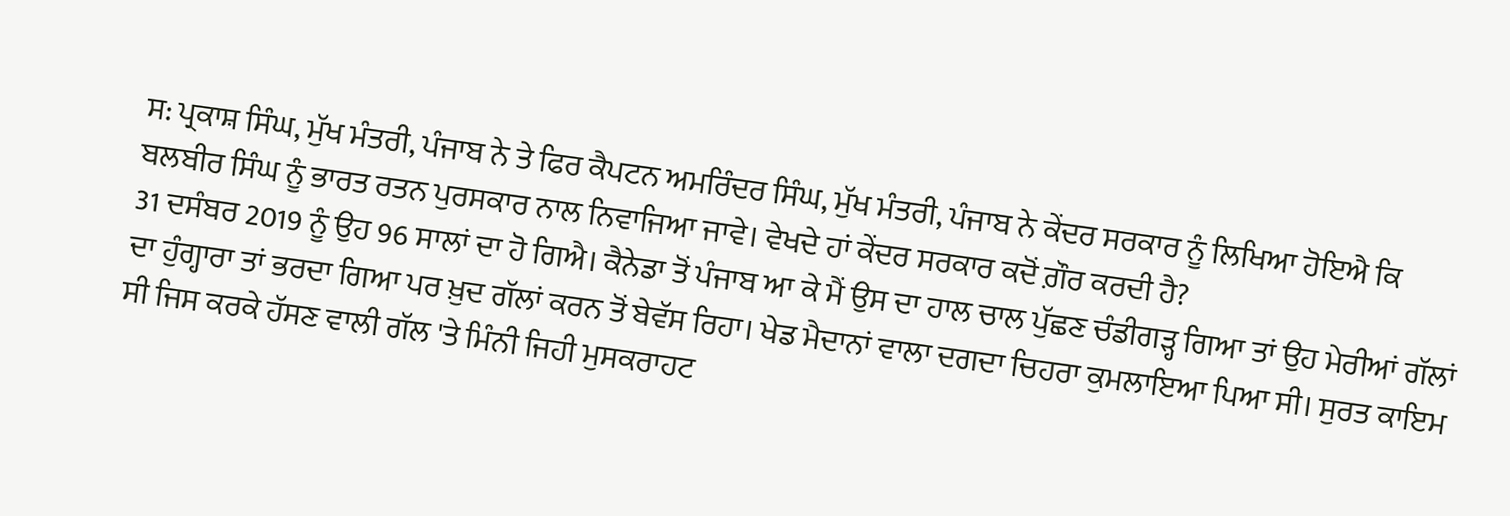ਸ: ਪ੍ਰਕਾਸ਼ ਸਿੰਘ, ਮੁੱਖ ਮੰਤਰੀ, ਪੰਜਾਬ ਨੇ ਤੇ ਫਿਰ ਕੈਪਟਨ ਅਮਰਿੰਦਰ ਸਿੰਘ, ਮੁੱਖ ਮੰਤਰੀ, ਪੰਜਾਬ ਨੇ ਕੇਂਦਰ ਸਰਕਾਰ ਨੂੰ ਲਿਖਿਆ ਹੋਇਐ ਕਿ ਬਲਬੀਰ ਸਿੰਘ ਨੂੰ ਭਾਰਤ ਰਤਨ ਪੁਰਸਕਾਰ ਨਾਲ ਨਿਵਾਜਿਆ ਜਾਵੇ। ਵੇਖਦੇ ਹਾਂ ਕੇਂਦਰ ਸਰਕਾਰ ਕਦੋਂ ਗ਼ੌਰ ਕਰਦੀ ਹੈ?
31 ਦਸੰਬਰ 2019 ਨੂੰ ਉਹ 96 ਸਾਲਾਂ ਦਾ ਹੋ ਗਿਐ। ਕੈਨੇਡਾ ਤੋਂ ਪੰਜਾਬ ਆ ਕੇ ਮੈਂ ਉਸ ਦਾ ਹਾਲ ਚਾਲ ਪੁੱਛਣ ਚੰਡੀਗੜ੍ਹ ਗਿਆ ਤਾਂ ਉਹ ਮੇਰੀਆਂ ਗੱਲਾਂ ਦਾ ਹੁੰਗ੍ਹਾਰਾ ਤਾਂ ਭਰਦਾ ਗਿਆ ਪਰ ਖ਼ੁਦ ਗੱਲਾਂ ਕਰਨ ਤੋਂ ਬੇਵੱਸ ਰਿਹਾ। ਖੇਡ ਮੈਦਾਨਾਂ ਵਾਲਾ ਦਗਦਾ ਚਿਹਰਾ ਕੁਮਲਾਇਆ ਪਿਆ ਸੀ। ਸੁਰਤ ਕਾਇਮ ਸੀ ਜਿਸ ਕਰਕੇ ਹੱਸਣ ਵਾਲੀ ਗੱਲ 'ਤੇ ਮਿੰਨੀ ਜਿਹੀ ਮੁਸਕਰਾਹਟ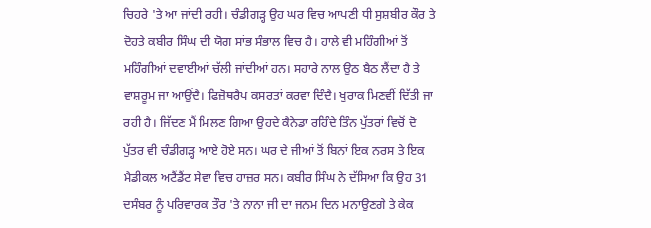ਚਿਹਰੇ 'ਤੇ ਆ ਜਾਂਦੀ ਰਹੀ। ਚੰਡੀਗੜ੍ਹ ਉਹ ਘਰ ਵਿਚ ਆਪਣੀ ਧੀ ਸੁਸ਼ਬੀਰ ਕੌਰ ਤੇ ਦੋਹਤੇ ਕਬੀਰ ਸਿੰਘ ਦੀ ਯੋਗ ਸਾਂਭ ਸੰਭਾਲ ਵਿਚ ਹੈ। ਹਾਲੇ ਵੀ ਮਹਿੰਗੀਆਂ ਤੋਂ ਮਹਿੰਗੀਆਂ ਦਵਾਈਆਂ ਚੱਲੀ ਜਾਂਦੀਆਂ ਹਨ। ਸਹਾਰੇ ਨਾਲ ਉਠ ਬੈਠ ਲੈਂਦਾ ਹੈ ਤੇ ਵਾਸ਼ਰੂਮ ਜਾ ਆਉਂਦੈ। ਫਿਜ਼ੋਥਰੈਪ ਕਸਰਤਾਂ ਕਰਵਾ ਦਿੰਦੈ। ਖੁਰਾਕ ਮਿਣਵੀਂ ਦਿੱਤੀ ਜਾ ਰਹੀ ਹੈ। ਜਿੱਦਣ ਮੈਂ ਮਿਲਣ ਗਿਆ ਉਹਦੇ ਕੈਨੇਡਾ ਰਹਿੰਦੇ ਤਿੰਨ ਪੁੱਤਰਾਂ ਵਿਚੋਂ ਦੋ ਪੁੱਤਰ ਵੀ ਚੰਡੀਗੜ੍ਹ ਆਏ ਹੋਏ ਸਨ। ਘਰ ਦੇ ਜੀਆਂ ਤੋਂ ਬਿਨਾਂ ਇਕ ਨਰਸ ਤੇ ਇਕ ਮੈਡੀਕਲ ਅਟੈਂਡੈਂਟ ਸੇਵਾ ਵਿਚ ਹਾਜ਼ਰ ਸਨ। ਕਬੀਰ ਸਿੰਘ ਨੇ ਦੱਸਿਆ ਕਿ ਉਹ 31 ਦਸੰਬਰ ਨੂੰ ਪਰਿਵਾਰਕ ਤੌਰ 'ਤੇ ਨਾਨਾ ਜੀ ਦਾ ਜਨਮ ਦਿਨ ਮਨਾਉਣਗੇ ਤੇ ਕੇਕ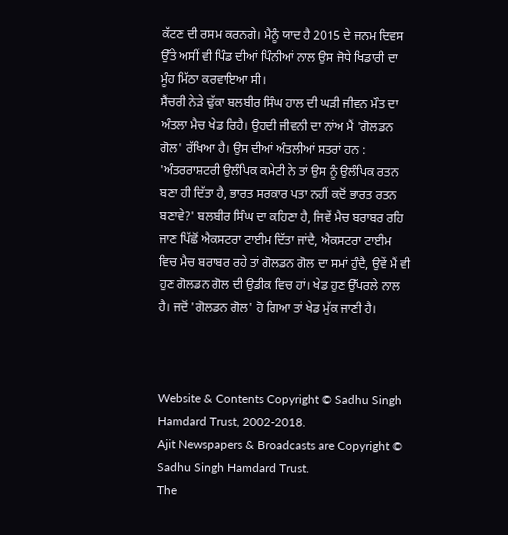ਕੱਟਣ ਦੀ ਰਸਮ ਕਰਨਗੇ। ਮੈਨੂੰ ਯਾਦ ਹੈ 2015 ਦੇ ਜਨਮ ਦਿਵਸ ਉੱਤੇ ਅਸੀਂ ਵੀ ਪਿੰਡ ਦੀਆਂ ਪਿੰਨੀਆਂ ਨਾਲ ਉਸ ਜੋਧੇ ਖਿਡਾਰੀ ਦਾ ਮੂੰਹ ਮਿੱਠਾ ਕਰਵਾਇਆ ਸੀ।
ਸੈਂਚਰੀ ਨੇੜੇ ਢੁੱਕਾ ਬਲਬੀਰ ਸਿੰਘ ਹਾਲ ਦੀ ਘੜੀ ਜੀਵਨ ਮੌਤ ਦਾ ਅੰਤਲਾ ਮੈਚ ਖੇਡ ਰਿਹੈ। ਉਹਦੀ ਜੀਵਨੀ ਦਾ ਨਾਂਅ ਮੈਂ 'ਗੋਲਡਨ ਗੋਲ' ਰੱਖਿਆ ਹੈ। ਉਸ ਦੀਆਂ ਅੰਤਲੀਆਂ ਸਤਰਾਂ ਹਨ : 'ਅੰਤਰਰਾਸ਼ਟਰੀ ਉਲੰਪਿਕ ਕਮੇਟੀ ਨੇ ਤਾਂ ਉਸ ਨੂੰ ਉਲੰਪਿਕ ਰਤਨ ਬਣਾ ਹੀ ਦਿੱਤਾ ਹੈ, ਭਾਰਤ ਸਰਕਾਰ ਪਤਾ ਨਹੀਂ ਕਦੋਂ ਭਾਰਤ ਰਤਨ ਬਣਾਵੇ?' ਬਲਬੀਰ ਸਿੰਘ ਦਾ ਕਹਿਣਾ ਹੈ, ਜਿਵੇਂ ਮੈਚ ਬਰਾਬਰ ਰਹਿ ਜਾਣ ਪਿੱਛੋਂ ਐਕਸਟਰਾ ਟਾਈਮ ਦਿੱਤਾ ਜਾਂਦੈ, ਐਕਸਟਰਾ ਟਾਈਮ ਵਿਚ ਮੈਚ ਬਰਾਬਰ ਰਹੇ ਤਾਂ ਗੋਲਡਨ ਗੋਲ ਦਾ ਸਮਾਂ ਹੁੰਦੈ, ਉਵੇਂ ਮੈਂ ਵੀ ਹੁਣ ਗੋਲਡਨ ਗੋਲ ਦੀ ਉਡੀਕ ਵਿਚ ਹਾਂ। ਖੇਡ ਹੁਣ ਉੱਪਰਲੇ ਨਾਲ ਹੈ। ਜਦੋਂ 'ਗੋਲਡਨ ਗੋਲ' ਹੋ ਗਿਆ ਤਾਂ ਖੇਡ ਮੁੱਕ ਜਾਣੀ ਹੈ।



Website & Contents Copyright © Sadhu Singh Hamdard Trust, 2002-2018.
Ajit Newspapers & Broadcasts are Copyright © Sadhu Singh Hamdard Trust.
The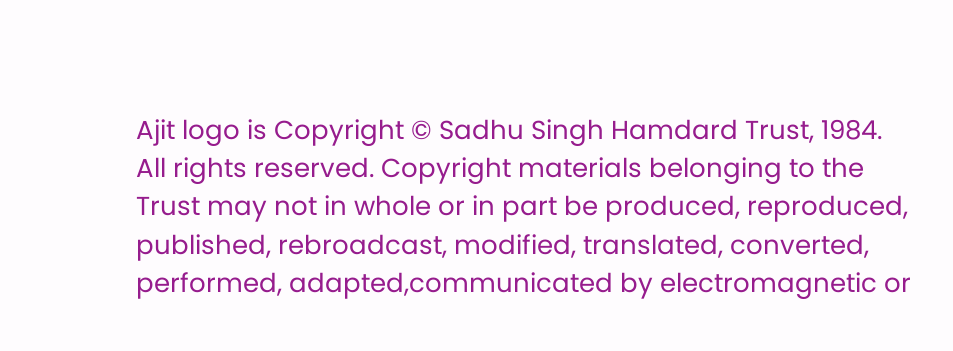Ajit logo is Copyright © Sadhu Singh Hamdard Trust, 1984.
All rights reserved. Copyright materials belonging to the Trust may not in whole or in part be produced, reproduced, published, rebroadcast, modified, translated, converted, performed, adapted,communicated by electromagnetic or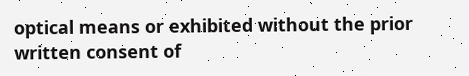optical means or exhibited without the prior written consent of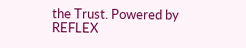the Trust. Powered by REFLEX